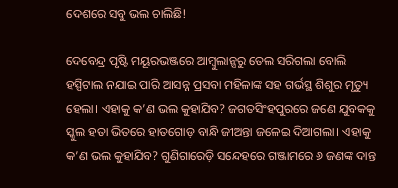ଦେଶରେ ସବୁ ଭଲ ଚାଲିଛି!

ଦେବେନ୍ଦ୍ର ପୃଷ୍ଟି ମୟୂରଭଞ୍ଜରେ ଆମ୍ବୁଲାନ୍ସରୁ ତେଲ ସରିଗଲା ବୋଲି ହସ୍ପିଟାଲ ନଯାଇ ପାରି ଆସନ୍ନ ପ୍ରସବା ମହିଳାଙ୍କ ସହ ଗର୍ଭସ୍ଥ ଶିଶୁର ମୃତ୍ୟୁ ହେଲା। ଏହାକୁ କ’ଣ ଭଲ କୁହାଯିବ? ଜଗତସିଂହପୁରରେ ଜଣେ ଯୁବକକୁ ସ୍କୁଲ ହତା ଭିତରେ ହାତଗୋଡ଼ ବାନ୍ଧି ଜୀଅନ୍ତା ଜଳେଇ ଦିଆଗଲା। ଏହାକୁ କ’ଣ ଭଲ କୁହାଯିବ? ଗୁଣିଗାରେଡ଼ି ସନ୍ଦେହରେ ଗଞ୍ଜାମରେ ୬ ଜଣଙ୍କ ଦାନ୍ତ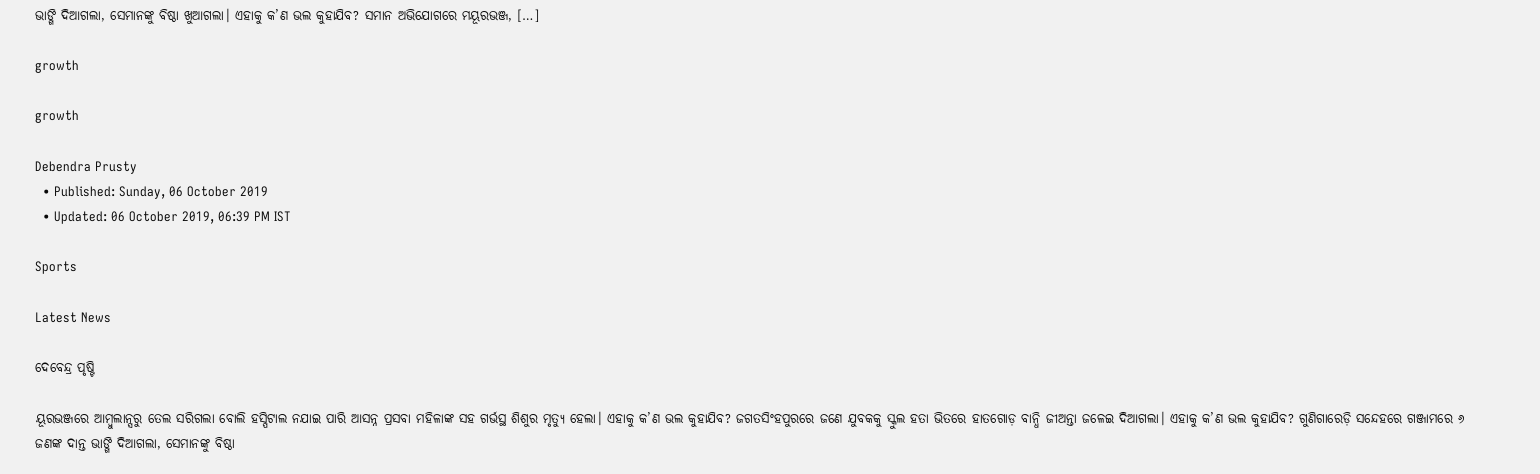ଭାଙ୍ଗି ଦିଆଗଲା, ସେମାନଙ୍କୁ ବିଷ୍ଠା ଖୁଆଗଲା। ଏହାକୁ କ’ଣ ଭଲ କୁହାଯିବ? ସମାନ ଅଭିଯୋଗରେ ମୟୂରଭଞ୍ଜ, […]

growth

growth

Debendra Prusty
  • Published: Sunday, 06 October 2019
  • Updated: 06 October 2019, 06:39 PM IST

Sports

Latest News

ଦେବେନ୍ଦ୍ର ପୃଷ୍ଟି

ୟୂରଭଞ୍ଜରେ ଆମ୍ବୁଲାନ୍ସରୁ ତେଲ ସରିଗଲା ବୋଲି ହସ୍ପିଟାଲ ନଯାଇ ପାରି ଆସନ୍ନ ପ୍ରସବା ମହିଳାଙ୍କ ସହ ଗର୍ଭସ୍ଥ ଶିଶୁର ମୃତ୍ୟୁ ହେଲା। ଏହାକୁ କ’ଣ ଭଲ କୁହାଯିବ? ଜଗତସିଂହପୁରରେ ଜଣେ ଯୁବକକୁ ସ୍କୁଲ ହତା ଭିତରେ ହାତଗୋଡ଼ ବାନ୍ଧି ଜୀଅନ୍ତା ଜଳେଇ ଦିଆଗଲା। ଏହାକୁ କ’ଣ ଭଲ କୁହାଯିବ? ଗୁଣିଗାରେଡ଼ି ସନ୍ଦେହରେ ଗଞ୍ଜାମରେ ୬ ଜଣଙ୍କ ଦାନ୍ତ ଭାଙ୍ଗି ଦିଆଗଲା, ସେମାନଙ୍କୁ ବିଷ୍ଠା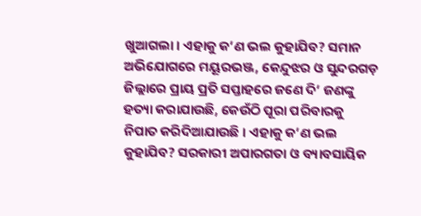ଖୁଆଗଲା। ଏହାକୁ କ’ଣ ଭଲ କୁହାଯିବ? ସମାନ ଅଭିଯୋଗରେ ମୟୂରଭଞ୍ଜ, କେନ୍ଦୁଝର ଓ ସୁନ୍ଦରଗଡ଼ ଜିଲ୍ଲାରେ ପ୍ରାୟ ପ୍ରତି ସପ୍ତାହରେ ଜଣେ ଦି’ ଜଣଙ୍କୁ ହତ୍ୟା କରାଯାଉଛି, କେଉଁଠି ପୂରା ପରିବାରକୁ ନିପାତ କରିଦିଆଯାଉଛି। ଏହାକୁ କ’ଣ ଭଲ କୁହାଯିବ? ସରକାରୀ ଅପାରଗତା ଓ ବ୍ୟାବସାୟିକ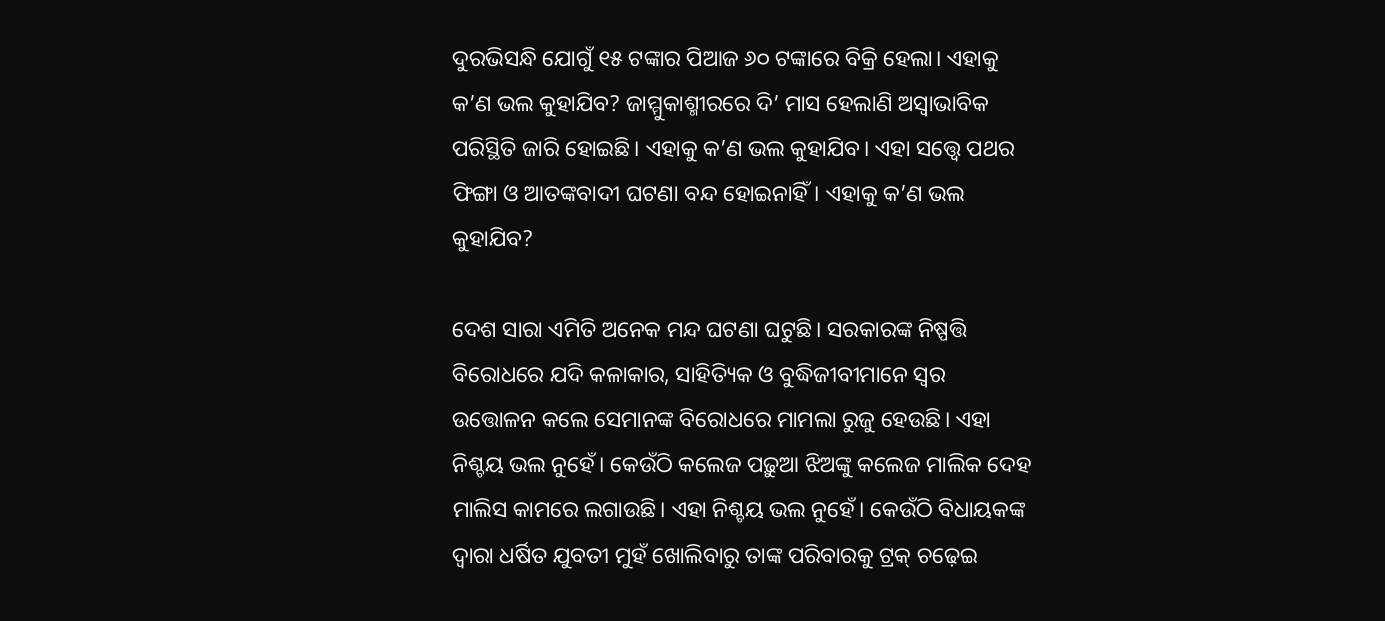ଦୁରଭିସନ୍ଧି ଯୋଗୁଁ ୧୫ ଟଙ୍କାର ପିଆଜ ୬୦ ଟଙ୍କାରେ ବିକ୍ରି ହେଲା। ଏହାକୁ କ’ଣ ଭଲ କୁହାଯିବ? ଜାମ୍ମୁକାଶ୍ମୀରରେ ଦି’ ମାସ ହେଲାଣି ଅସ୍ୱାଭାବିକ ପରିସ୍ଥିତି ଜାରି ହୋଇଛି। ଏହାକୁ କ’ଣ ଭଲ କୁହାଯିବ। ଏହା ସତ୍ତ୍ୱେ ପଥର ଫିଙ୍ଗା ଓ ଆତଙ୍କବାଦୀ ଘଟଣା ବନ୍ଦ ହୋଇନାହିଁ। ଏହାକୁ କ’ଣ ଭଲ କୁହାଯିବ?

ଦେଶ ସାରା ଏମିତି ଅନେକ ମନ୍ଦ ଘଟଣା ଘଟୁଛି। ସରକାରଙ୍କ ନିଷ୍ପତ୍ତି ବିରୋଧରେ ଯଦି କଳାକାର, ସାହିତ୍ୟିକ ଓ ବୁଦ୍ଧିଜୀବୀମାନେ ସ୍ୱର ଉତ୍ତୋଳନ କଲେ ସେମାନଙ୍କ ବିରୋଧରେ ମାମଲା ରୁଜୁ ହେଉଛି। ଏହା ନିଶ୍ଚୟ ଭଲ ନୁହେଁ। କେଉଁଠି କଲେଜ ପଢ଼ୁଆ ଝିଅଙ୍କୁ କଲେଜ ମାଲିକ ଦେହ ମାଲିସ କାମରେ ଲଗାଉଛି। ଏହା ନିଶ୍ଚୟ ଭଲ ନୁହେଁ। କେଉଁଠି ବିଧାୟକଙ୍କ ଦ୍ୱାରା ଧର୍ଷିତ ଯୁବତୀ ମୁହଁ ଖୋଲିବାରୁ ତାଙ୍କ ପରିବାରକୁ ଟ୍ରକ୍‌ ଚଢ଼େଇ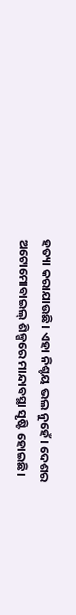ହତ୍ୟା କରାଯାଉଛି। ଏହା ନିଶ୍ଚୟ ଭଲ ନୁହେଁ। ଦେଶର ଅଟୋମୋବାଇଲ୍‌ ଶିଳ୍ପରେ ମାନ୍ଦାବସ୍ଥା ସୃଷ୍ଟି ହୋଇଛି।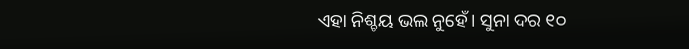ଏହା ନିଶ୍ଚୟ ଭଲ ନୁହେଁ। ସୁନା ଦର ୧୦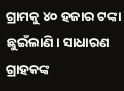ଗ୍ରାମକୁ ୪୦ ହଜାର ଟଙ୍କା ଛୁଇଁଲାଣି। ସାଧାରଣ ଗ୍ରାହକଙ୍କ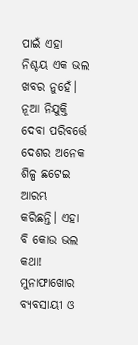ପାଇଁ ଏହା ନିଶ୍ଚୟ ଏକ ଭଲ ଖବର ନୁହେଁ। ନୂଆ ନିଯୁକ୍ତି ଦେବା ପରିବର୍ତ୍ତେ ଦେଶର ଅନେକ ଶିଳ୍ପ ଛଟେଇ ଆରମ୍ଭ କରିଛନ୍ତି। ଏହା ବି କୋଉ ଭଲ କଥା! ମୁନାଫାଖୋର ବ୍ୟବସାୟୀ ଓ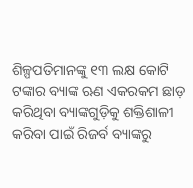ଶିଳ୍ପପତିମାନଙ୍କୁ ୧୩ ଲକ୍ଷ କୋଟି ଟଙ୍କାର ବ୍ୟାଙ୍କ ଋଣ ଏକରକମ ଛାଡ଼ କରିଥିବା ବ୍ୟାଙ୍କଗୁଡ଼ିକୁ ଶକ୍ତିଶାଳୀ କରିବା ପାଇଁ ରିଜର୍ବ ବ୍ୟାଙ୍କରୁ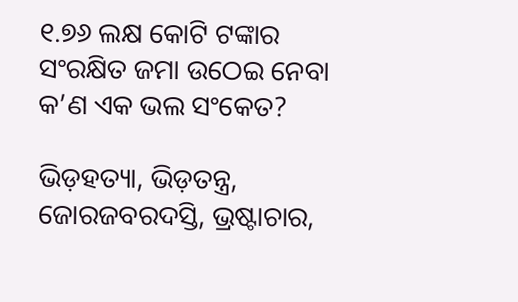୧.୭୬ ଲକ୍ଷ କୋଟି ଟଙ୍କାର ସଂରକ୍ଷିତ ଜମା ଉଠେଇ ନେବା କ’ଣ ଏକ ଭଲ ସଂକେତ?

ଭିଡ଼ହତ୍ୟା, ଭିଡ଼ତନ୍ତ୍ର, ଜୋରଜବରଦସ୍ତି, ଭ୍ରଷ୍ଟାଚାର,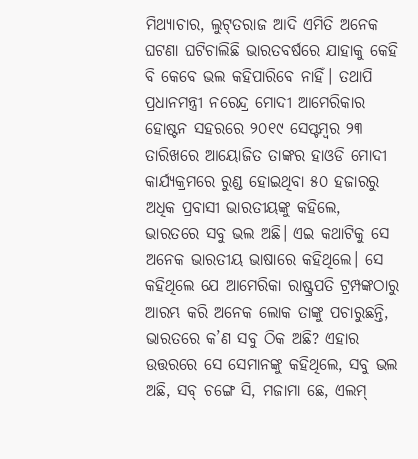ମିଥ୍ୟାଚାର, ଲୁଟ୍‌ତରାଜ ଆଦି ଏମିତି ଅନେକ ଘଟଣା ଘଟିଚାଲିଛି ଭାରତବର୍ଷରେ ଯାହାକୁ କେହି ବି କେବେ ଭଲ କହିପାରିବେ ନାହିଁ। ତଥାପି ପ୍ରଧାନମନ୍ତ୍ରୀ ନରେନ୍ଦ୍ର ମୋଦୀ ଆମେରିକାର ହୋଷ୍ଟନ ସହରରେ ୨୦୧୯ ସେପ୍ଟମ୍ବର ୨୩ ତାରିଖରେ ଆୟୋଜିତ ତାଙ୍କର ହାଓଡି ମୋଦୀ କାର୍ଯ୍ୟକ୍ରମରେ ରୁଣ୍ଡ ହୋଇଥିବା ୫୦ ହଜାରରୁ ଅଧିକ ପ୍ରବାସୀ ଭାରତୀୟଙ୍କୁ କହିଲେ, ଭାରତରେ ସବୁ ଭଲ ଅଛି। ଏଇ କଥାଟିକୁ ସେ ଅନେକ ଭାରତୀୟ ଭାଷାରେ କହିଥିଲେ। ସେ କହିଥିଲେ ଯେ ଆମେରିକା ରାଷ୍ଟ୍ରପତି ଟ୍ରମ୍ପଙ୍କଠାରୁ ଆରମ୍ଭ କରି ଅନେକ ଲୋକ ତାଙ୍କୁ ପଚାରୁଛନ୍ତି, ଭାରତରେ କ’ଣ ସବୁ ଠିକ ଅଛି? ଏହାର ଉତ୍ତରରେ ସେ ସେମାନଙ୍କୁ କହିଥିଲେ, ସବୁ ଭଲ ଅଛି, ସବ୍‌ ଚଙ୍ଗେ ସି, ମଜାମା ଛେ, ଏଲମ୍‌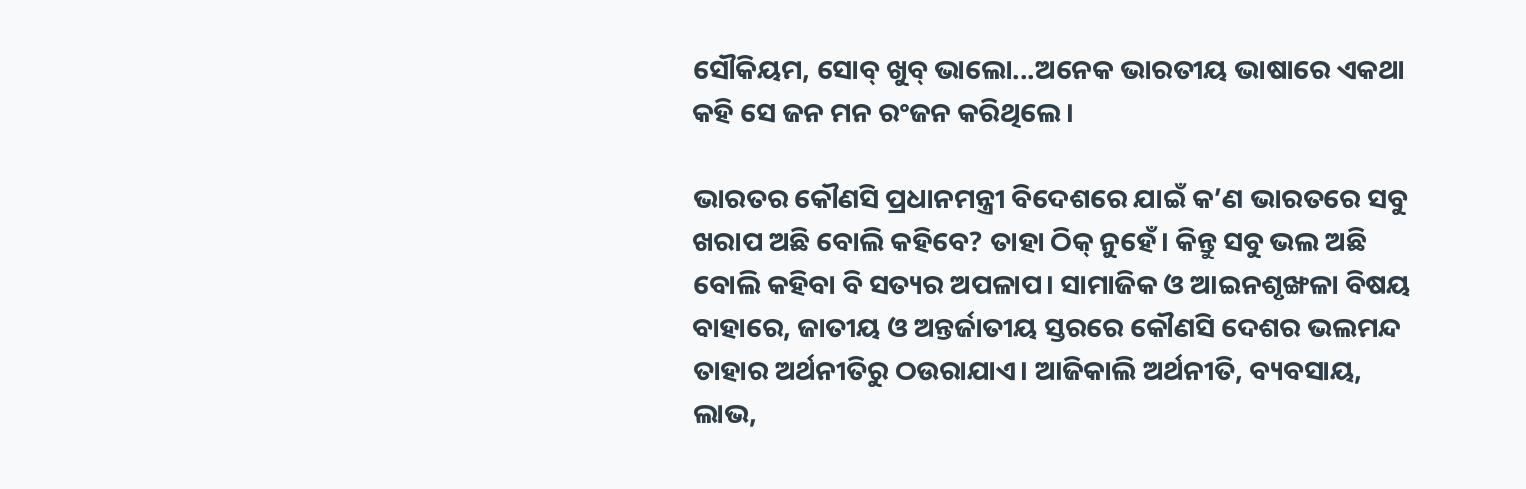ସୌକିୟମ, ସୋବ୍‌ ଖୁବ୍‌ ଭାଲୋ...ଅନେକ ଭାରତୀୟ ଭାଷାରେ ଏକଥା କହି ସେ ଜନ ମନ ରଂଜନ କରିଥିଲେ।

ଭାରତର କୌଣସି ପ୍ରଧାନମନ୍ତ୍ରୀ ବିଦେଶରେ ଯାଇଁ କ’ଣ ଭାରତରେ ସବୁ ଖରାପ ଅଛି ବୋଲି କହିବେ? ତାହା ଠିକ୍‌ ନୁହେଁ। କିନ୍ତୁ ସବୁ ଭଲ ଅଛି ବୋଲି କହିବା ବି ସତ୍ୟର ଅପଳାପ। ସାମାଜିକ ଓ ଆଇନଶୃଙ୍ଖଳା ବିଷୟ ବାହାରେ, ଜାତୀୟ ଓ ଅନ୍ତର୍ଜାତୀୟ ସ୍ତରରେ କୌଣସି ଦେଶର ଭଲମନ୍ଦ ତାହାର ଅର୍ଥନୀତିରୁ ଠଉରାଯାଏ। ଆଜିକାଲି ଅର୍ଥନୀତି, ବ୍ୟବସାୟ, ଲାଭ,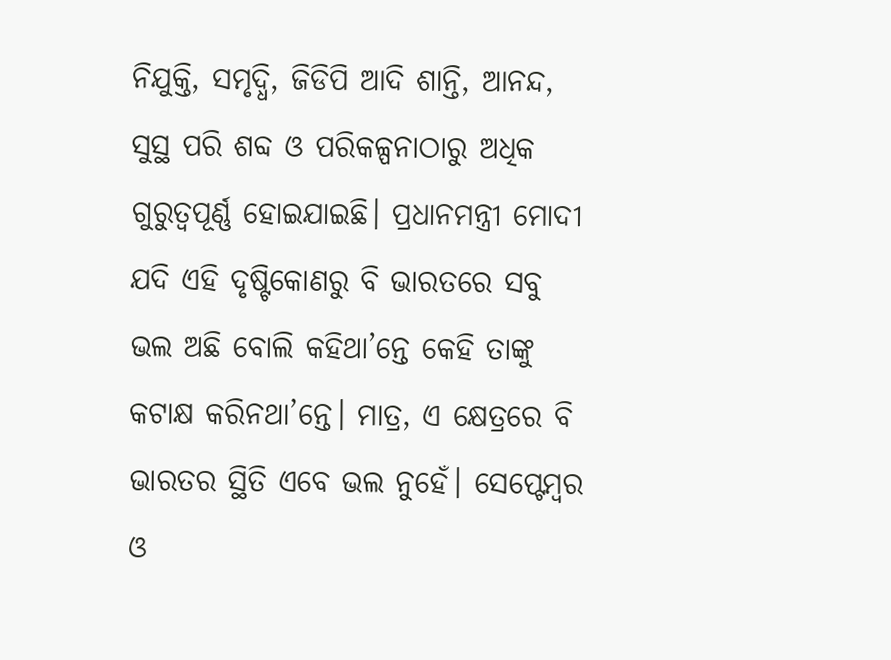ନିଯୁକ୍ତି, ସମୃଦ୍ଧି, ଜିଡିପି ଆଦି ଶାନ୍ତି, ଆନନ୍ଦ, ସୁସ୍ଥ ପରି ଶବ୍ଦ ଓ ପରିକଳ୍ପନାଠାରୁ ଅଧିକ ଗୁରୁତ୍ୱପୂର୍ଣ୍ଣ ହୋଇଯାଇଛି। ପ୍ରଧାନମନ୍ତ୍ରୀ ମୋଦୀ ଯଦି ଏହି ଦୃଷ୍ଟିକୋଣରୁ ବି ଭାରତରେ ସବୁ ଭଲ ଅଛି ବୋଲି କହିଥା’ନ୍ତେ କେହି ତାଙ୍କୁ କଟାକ୍ଷ କରିନଥା’ନ୍ତେ। ମାତ୍ର, ଏ କ୍ଷେତ୍ରରେ ବି ଭାରତର ସ୍ଥିତି ଏବେ ଭଲ ନୁହେଁ। ସେପ୍ଟେମ୍ବର ଓ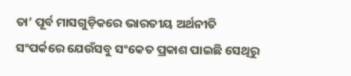ତା’ ପୂର୍ବ ମାସଗୁଡ଼ିକରେ ଭାରତୀୟ ଅର୍ଥନୀତି ସଂପର୍କରେ ଯେଉଁସବୁ ସଂକେତ ପ୍ରକାଶ ପାଇଛି ସେଥିରୁ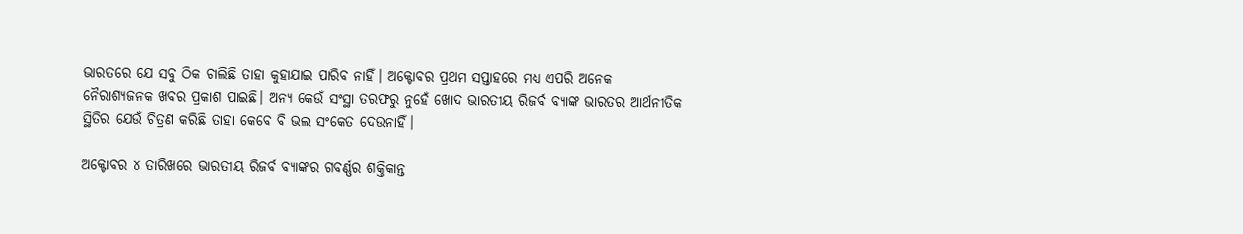ଭାରତରେ ଯେ ସବୁ ଠିକ ଚାଲିଛି ତାହା କୁହାଯାଇ ପାରିବ ନାହିଁ। ଅକ୍ଟୋବର ପ୍ରଥମ ସପ୍ତାହରେ ମଧ୍ୟ ଏପରି ଅନେକ ନୈରାଶ୍ୟଜନକ ଖବର ପ୍ରକାଶ ପାଇଛି। ଅନ୍ୟ କେଉଁ ସଂସ୍ଥା ତରଫରୁ ନୁହେଁ ଖୋଦ ଭାରତୀୟ ରିଜର୍ବ ବ୍ୟାଙ୍କ ଭାରତର ଆର୍ଥନୀତିକ ସ୍ଥିତିର ଯେଉଁ ଚିତ୍ରଣ କରିଛି ତାହା କେବେ ବି ଭଲ ସଂକେତ ଦେଉନାହିଁ।

ଅକ୍ଟୋବର ୪ ତାରିଖରେ ଭାରତୀୟ ରିଜର୍ବ ବ୍ୟାଙ୍କର ଗବର୍ଣ୍ଣର ଶକ୍ତିକାନ୍ତ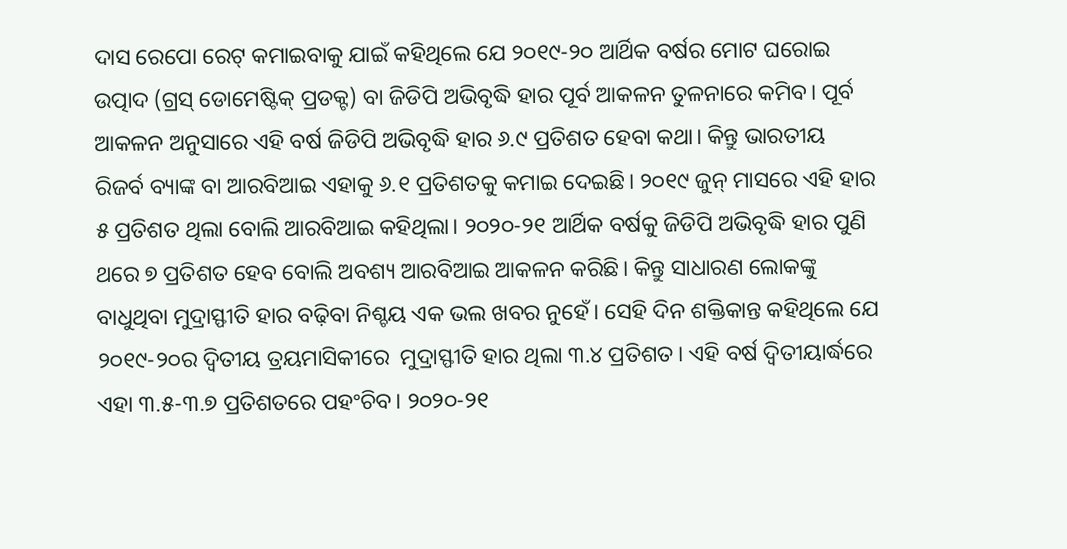ଦାସ ରେପୋ ରେଟ୍‌ କମାଇବାକୁ ଯାଇଁ କହିଥିଲେ ଯେ ୨୦୧୯-୨୦ ଆର୍ଥିକ ବର୍ଷର ମୋଟ ଘରୋଇ ଉତ୍ପାଦ (ଗ୍ରସ୍‌ ଡୋମେଷ୍ଟିକ୍‌ ପ୍ରଡକ୍ଟ) ବା ଜିଡିପି ଅଭିବୃଦ୍ଧି ହାର ପୂର୍ବ ଆକଳନ ତୁଳନାରେ କମିବ। ପୂର୍ବ ଆକଳନ ଅନୁସାରେ ଏହି ବର୍ଷ ଜିଡିପି ଅଭିବୃଦ୍ଧି ହାର ୬.୯ ପ୍ରତିଶତ ହେବା କଥା। କିନ୍ତୁ ଭାରତୀୟ ରିଜର୍ବ ବ୍ୟାଙ୍କ ବା ଆରବିଆଇ ଏହାକୁ ୬.୧ ପ୍ରତିଶତକୁ କମାଇ ଦେଇଛି। ୨୦୧୯ ଜୁନ୍‌ ମାସରେ ଏହି ହାର ୫ ପ୍ରତିଶତ ଥିଲା ବୋଲି ଆରବିଆଇ କହିଥିଲା। ୨୦୨୦-୨୧ ଆର୍ଥିକ ବର୍ଷକୁ ଜିଡିପି ଅଭିବୃଦ୍ଧି ହାର ପୁଣି ଥରେ ୭ ପ୍ରତିଶତ ହେବ ବୋଲି ଅବଶ୍ୟ ଆରବିଆଇ ଆକଳନ କରିଛି। କିନ୍ତୁ ସାଧାରଣ ଲୋକଙ୍କୁ ବାଧୁଥିବା ମୁଦ୍ରାସ୍ଫୀତି ହାର ବଢ଼ିବା ନିଶ୍ଚୟ ଏକ ଭଲ ଖବର ନୁହେଁ। ସେହି ଦିନ ଶକ୍ତିକାନ୍ତ କହିଥିଲେ ଯେ ୨୦୧୯-୨୦ର ଦ୍ୱିତୀୟ ତ୍ରୟମାସିକୀରେ  ମୁଦ୍ରାସ୍ଫୀତି ହାର ଥିଲା ୩.୪ ପ୍ରତିଶତ। ଏହି ବର୍ଷ ଦ୍ୱିତୀୟାର୍ଦ୍ଧରେ ଏହା ୩.୫-୩.୭ ପ୍ରତିଶତରେ ପହଂଚିବ। ୨୦୨୦-୨୧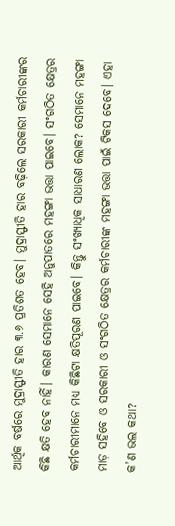ଆର୍ଥିକ ବର୍ଷରେ ମୁଦ୍ରାସ୍ଫୀତି ହାର ୩.୬ ପ୍ରତିଶତ ହେବ। ମୁଦ୍ରାସ୍ଫୀତି ହାର ବଢ଼ିଲେ ସରକାରୀ କର୍ମଚାରୀଙ୍କର କିଛି କ୍ଷତି ହେବ ନାହିଁ। କାରଣ ସେମାନେ ସେହି ଅନୁପାତରେ ମହଙ୍ଗା ଭତ୍ତା ପାଇବେ। ସଂଗଠିତ କ୍ଷେତ୍ରର କର୍ମଚାରୀମାନେ ମଧ୍ୟ କିଛିଟା କ୍ଷତିପୂରଣ ପାଇବେ। କିନ୍ତୁ ସଂଖ୍ୟାଧିକ ସାଧାରଣ ଲୋକ? ସେମାନେ ମହଙ୍ଗା ମାଡ଼ ସହିବେ ଓ ସରକାରୀ ଓ ସଂଗଠିତ କ୍ଷେତ୍ରର କର୍ମଚାରୀଙ୍କ ମହଙ୍ଗା ଭତ୍ତା ପାଇଁ ଟିକସ ଦେବେ। ଏହା କ’ଣ ଭଲ କଥା?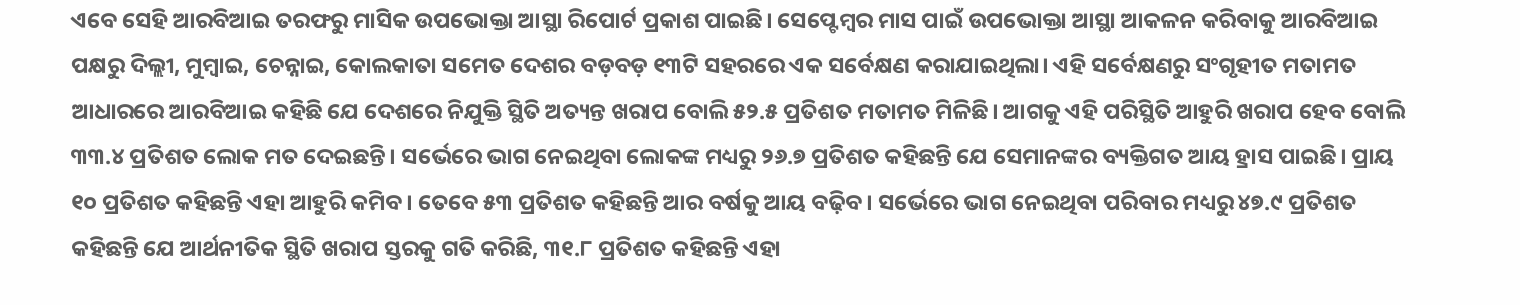ଏବେ ସେହି ଆରବିଆଇ ତରଫରୁ ମାସିକ ଉପଭୋକ୍ତା ଆସ୍ଥା ରିପୋର୍ଟ ପ୍ରକାଶ ପାଇଛି। ସେପ୍ଟେମ୍ବର ମାସ ପାଇଁ ଉପଭୋକ୍ତା ଆସ୍ଥା ଆକଳନ କରିବାକୁ ଆରବିଆଇ ପକ୍ଷରୁ ଦିଲ୍ଲୀ, ମୁମ୍ବାଇ, ଚେନ୍ନାଇ, କୋଲକାତା ସମେତ ଦେଶର ବଡ଼ବଡ଼ ୧୩ଟି ସହରରେ ଏକ ସର୍ବେକ୍ଷଣ କରାଯାଇଥିଲା। ଏହି ସର୍ବେକ୍ଷଣରୁ ସଂଗୃହୀତ ମତାମତ ଆଧାରରେ ଆରବିଆଇ କହିଛି ଯେ ଦେଶରେ ନିଯୁକ୍ତି ସ୍ଥିତି ଅତ୍ୟନ୍ତ ଖରାପ ବୋଲି ୫୨.୫ ପ୍ରତିଶତ ମତାମତ ମିଳିଛି। ଆଗକୁ ଏହି ପରିସ୍ଥିତି ଆହୁରି ଖରାପ ହେବ ବୋଲି ୩୩.୪ ପ୍ରତିଶତ ଲୋକ ମତ ଦେଇଛନ୍ତି। ସର୍ଭେରେ ଭାଗ ନେଇଥିବା ଲୋକଙ୍କ ମଧ୍ୟରୁ ୨୬.୭ ପ୍ରତିଶତ କହିଛନ୍ତି ଯେ ସେମାନଙ୍କର ବ୍ୟକ୍ତିଗତ ଆୟ ହ୍ରାସ ପାଇଛି। ପ୍ରାୟ ୧୦ ପ୍ରତିଶତ କହିଛନ୍ତି ଏହା ଆହୁରି କମିବ। ତେବେ ୫୩ ପ୍ରତିଶତ କହିଛନ୍ତି ଆର ବର୍ଷକୁ ଆୟ ବଢ଼ିବ। ସର୍ଭେରେ ଭାଗ ନେଇଥିବା ପରିବାର ମଧ୍ୟରୁ ୪୭.୯ ପ୍ରତିଶତ କହିଛନ୍ତି ଯେ ଆର୍ଥନୀତିକ ସ୍ଥିତି ଖରାପ ସ୍ତରକୁ ଗତି କରିଛି, ୩୧.୮ ପ୍ରତିଶତ କହିଛନ୍ତି ଏହା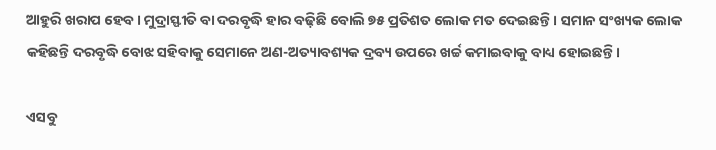ଆହୁରି ଖରାପ ହେବ। ମୁଦ୍ରାସ୍ଫୀତି ବା ଦରବୃଦ୍ଧି ହାର ବଢ଼ିଛି ବୋଲି ୭୫ ପ୍ରତିଶତ ଲୋକ ମତ ଦେଇଛନ୍ତି। ସମାନ ସଂଖ୍ୟକ ଲୋକ କହିଛନ୍ତି ଦରବୃଦ୍ଧି ବୋଝ ସହିବାକୁ ସେମାନେ ଅଣ-ଅତ୍ୟାବଶ୍ୟକ ଦ୍ରବ୍ୟ ଉପରେ ଖର୍ଚ୍ଚ କମାଇବାକୁ ବାଧ୍ୟ ହୋଇଛନ୍ତି।

ଏସବୁ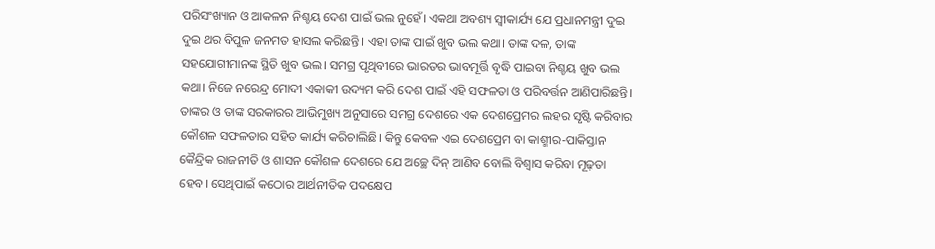ପରିସଂଖ୍ୟାନ ଓ ଆକଳନ ନିଶ୍ଚୟ ଦେଶ ପାଇଁ ଭଲ ନୁହେଁ। ଏକଥା ଅବଶ୍ୟ ସ୍ୱୀକାର୍ଯ୍ୟ ଯେ ପ୍ରଧାନମନ୍ତ୍ରୀ ଦୁଇ ଦୁଇ ଥର ବିପୁଳ ଜନମତ ହାସଲ କରିଛନ୍ତି। ଏହା ତାଙ୍କ ପାଇଁ ଖୁବ ଭଲ କଥା। ତାଙ୍କ ଦଳ, ତାଙ୍କ ସହଯୋଗୀମାନଙ୍କ ସ୍ଥିତି ଖୁବ ଭଲ। ସମଗ୍ର ପୃଥିବୀରେ ଭାରତର ଭାବମୂର୍ତ୍ତି ବୃଦ୍ଧି ପାଇବା ନିଶ୍ଚୟ ଖୁବ ଭଲ କଥା। ନିଜେ ନରେନ୍ଦ୍ର ମୋଦୀ ଏକାକୀ ଉଦ୍ୟମ କରି ଦେଶ ପାଇଁ ଏହି ସଫଳତା ଓ ପରିବର୍ତ୍ତନ ଆଣିପାରିଛନ୍ତି। ତାଙ୍କର ଓ ତାଙ୍କ ସରକାରର ଆଭିମୁଖ୍ୟ ଅନୁସାରେ ସମଗ୍ର ଦେଶରେ ଏକ ଦେଶପ୍ରେମର ଲହର ସୃଷ୍ଟି କରିବାର କୌଶଳ ସଫଳତାର ସହିତ କାର୍ଯ୍ୟ କରିଚାଲିଛି। କିନ୍ତୁ କେବଳ ଏଇ ଦେଶପ୍ରେମ ବା କାଶ୍ମୀର-ପାକିସ୍ତାନ କୈନ୍ଦ୍ରିକ ରାଜନୀତି ଓ ଶାସନ କୌଶଳ ଦେଶରେ ଯେ ଅଚ୍ଛେ ଦିନ୍‌ ଆଣିବ ବୋଲି ବିଶ୍ୱାସ କରିବା ମୂଢ଼ତା ହେବ। ସେଥିପାଇଁ କଠୋର ଆର୍ଥନୀତିକ ପଦକ୍ଷେପ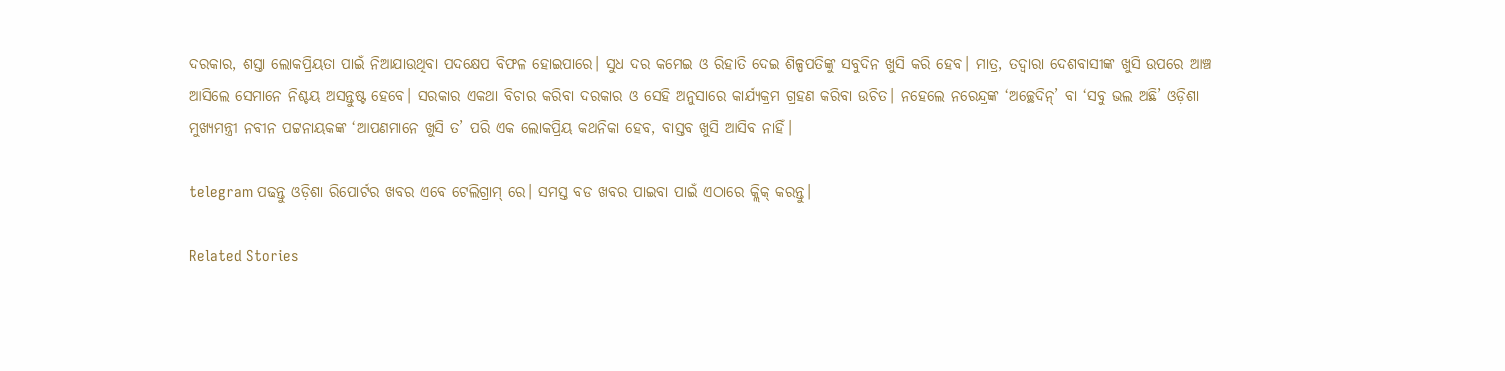ଦରକାର, ଶସ୍ତା ଲୋକପ୍ରିୟତା ପାଇଁ ନିଆଯାଉଥିବା ପଦକ୍ଷେପ ବିଫଳ ହୋଇପାରେ। ସୁଧ ଦର କମେଇ ଓ ରିହାତି ଦେଇ ଶିଳ୍ପପତିଙ୍କୁ ସବୁଦିନ ଖୁସି କରି ହେବ। ମାତ୍ର, ତଦ୍ୱାରା ଦେଶବାସୀଙ୍କ ଖୁସି ଉପରେ ଆଞ୍ଚ ଆସିଲେ ସେମାନେ ନିଶ୍ଚୟ ଅସନ୍ତୁଷ୍ଟ ହେବେ। ସରକାର ଏକଥା ବିଚାର କରିବା ଦରକାର ଓ ସେହି ଅନୁସାରେ କାର୍ଯ୍ୟକ୍ରମ ଗ୍ରହଣ କରିବା ଉଚିତ। ନହେଲେ ନରେନ୍ଦ୍ରଙ୍କ ‘ଅଚ୍ଛେଦିନ୍‌’ ବା ‘ସବୁ ଭଲ ଅଛି’ ଓଡ଼ିଶା ମୁଖ୍ୟମନ୍ତ୍ରୀ ନବୀନ ପଟ୍ଟନାୟକଙ୍କ ‘ଆପଣମାନେ ଖୁସି ତ’ ପରି ଏକ ଲୋକପ୍ରିୟ କଥନିକା ହେବ, ବାସ୍ତବ ଖୁସି ଆସିବ ନାହିଁ।

telegram ପଢନ୍ତୁ ଓଡ଼ିଶା ରିପୋର୍ଟର ଖବର ଏବେ ଟେଲିଗ୍ରାମ୍ ରେ। ସମସ୍ତ ବଡ ଖବର ପାଇବା ପାଇଁ ଏଠାରେ କ୍ଲିକ୍ କରନ୍ତୁ।

Related Stories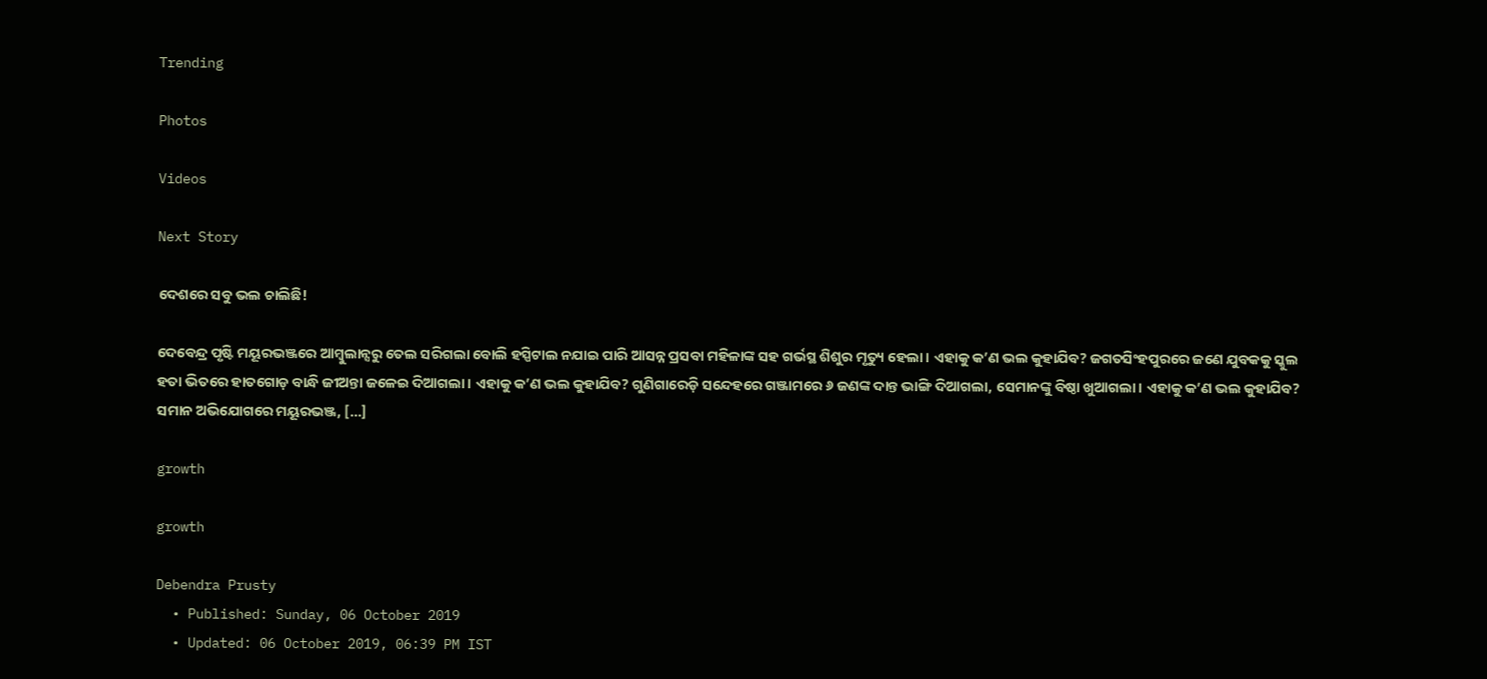Trending

Photos

Videos

Next Story

ଦେଶରେ ସବୁ ଭଲ ଚାଲିଛି!

ଦେବେନ୍ଦ୍ର ପୃଷ୍ଟି ମୟୂରଭଞ୍ଜରେ ଆମ୍ବୁଲାନ୍ସରୁ ତେଲ ସରିଗଲା ବୋଲି ହସ୍ପିଟାଲ ନଯାଇ ପାରି ଆସନ୍ନ ପ୍ରସବା ମହିଳାଙ୍କ ସହ ଗର୍ଭସ୍ଥ ଶିଶୁର ମୃତ୍ୟୁ ହେଲା। ଏହାକୁ କ’ଣ ଭଲ କୁହାଯିବ? ଜଗତସିଂହପୁରରେ ଜଣେ ଯୁବକକୁ ସ୍କୁଲ ହତା ଭିତରେ ହାତଗୋଡ଼ ବାନ୍ଧି ଜୀଅନ୍ତା ଜଳେଇ ଦିଆଗଲା। ଏହାକୁ କ’ଣ ଭଲ କୁହାଯିବ? ଗୁଣିଗାରେଡ଼ି ସନ୍ଦେହରେ ଗଞ୍ଜାମରେ ୬ ଜଣଙ୍କ ଦାନ୍ତ ଭାଙ୍ଗି ଦିଆଗଲା, ସେମାନଙ୍କୁ ବିଷ୍ଠା ଖୁଆଗଲା। ଏହାକୁ କ’ଣ ଭଲ କୁହାଯିବ? ସମାନ ଅଭିଯୋଗରେ ମୟୂରଭଞ୍ଜ, […]

growth

growth

Debendra Prusty
  • Published: Sunday, 06 October 2019
  • Updated: 06 October 2019, 06:39 PM IST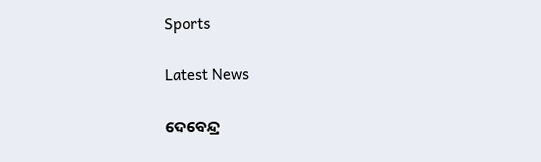Sports

Latest News

ଦେବେନ୍ଦ୍ର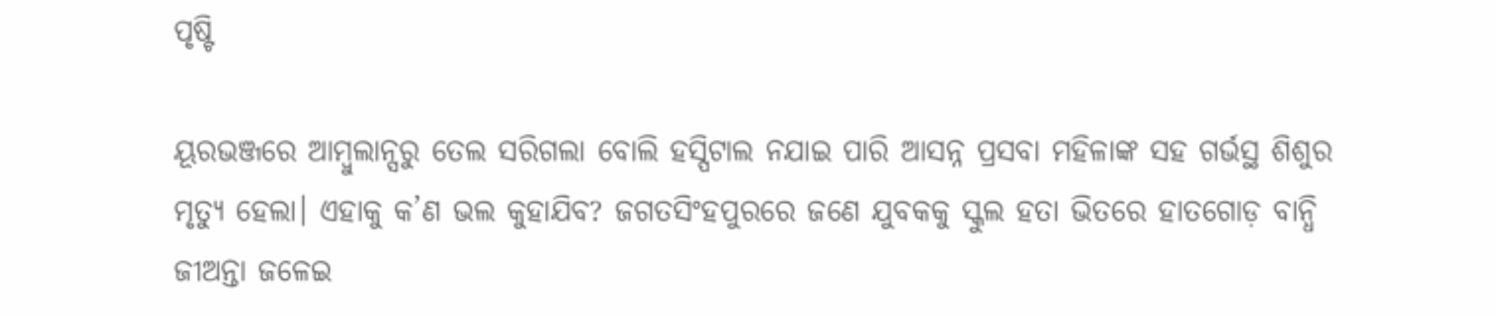ପୃଷ୍ଟି

ୟୂରଭଞ୍ଜରେ ଆମ୍ବୁଲାନ୍ସରୁ ତେଲ ସରିଗଲା ବୋଲି ହସ୍ପିଟାଲ ନଯାଇ ପାରି ଆସନ୍ନ ପ୍ରସବା ମହିଳାଙ୍କ ସହ ଗର୍ଭସ୍ଥ ଶିଶୁର ମୃତ୍ୟୁ ହେଲା। ଏହାକୁ କ’ଣ ଭଲ କୁହାଯିବ? ଜଗତସିଂହପୁରରେ ଜଣେ ଯୁବକକୁ ସ୍କୁଲ ହତା ଭିତରେ ହାତଗୋଡ଼ ବାନ୍ଧି ଜୀଅନ୍ତା ଜଳେଇ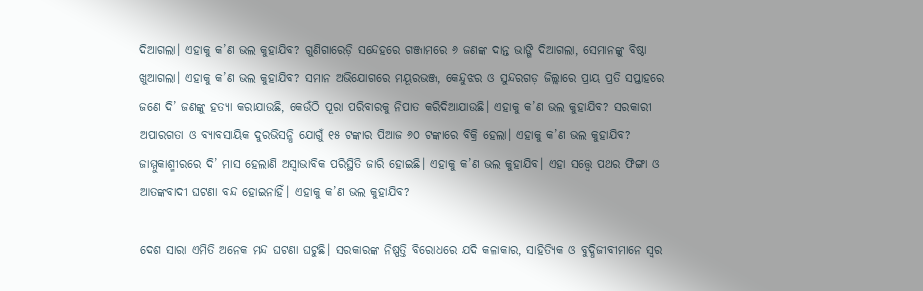ଦିଆଗଲା। ଏହାକୁ କ’ଣ ଭଲ କୁହାଯିବ? ଗୁଣିଗାରେଡ଼ି ସନ୍ଦେହରେ ଗଞ୍ଜାମରେ ୬ ଜଣଙ୍କ ଦାନ୍ତ ଭାଙ୍ଗି ଦିଆଗଲା, ସେମାନଙ୍କୁ ବିଷ୍ଠା ଖୁଆଗଲା। ଏହାକୁ କ’ଣ ଭଲ କୁହାଯିବ? ସମାନ ଅଭିଯୋଗରେ ମୟୂରଭଞ୍ଜ, କେନ୍ଦୁଝର ଓ ସୁନ୍ଦରଗଡ଼ ଜିଲ୍ଲାରେ ପ୍ରାୟ ପ୍ରତି ସପ୍ତାହରେ ଜଣେ ଦି’ ଜଣଙ୍କୁ ହତ୍ୟା କରାଯାଉଛି, କେଉଁଠି ପୂରା ପରିବାରକୁ ନିପାତ କରିଦିଆଯାଉଛି। ଏହାକୁ କ’ଣ ଭଲ କୁହାଯିବ? ସରକାରୀ ଅପାରଗତା ଓ ବ୍ୟାବସାୟିକ ଦୁରଭିସନ୍ଧି ଯୋଗୁଁ ୧୫ ଟଙ୍କାର ପିଆଜ ୬୦ ଟଙ୍କାରେ ବିକ୍ରି ହେଲା। ଏହାକୁ କ’ଣ ଭଲ କୁହାଯିବ? ଜାମ୍ମୁକାଶ୍ମୀରରେ ଦି’ ମାସ ହେଲାଣି ଅସ୍ୱାଭାବିକ ପରିସ୍ଥିତି ଜାରି ହୋଇଛି। ଏହାକୁ କ’ଣ ଭଲ କୁହାଯିବ। ଏହା ସତ୍ତ୍ୱେ ପଥର ଫିଙ୍ଗା ଓ ଆତଙ୍କବାଦୀ ଘଟଣା ବନ୍ଦ ହୋଇନାହିଁ। ଏହାକୁ କ’ଣ ଭଲ କୁହାଯିବ?

ଦେଶ ସାରା ଏମିତି ଅନେକ ମନ୍ଦ ଘଟଣା ଘଟୁଛି। ସରକାରଙ୍କ ନିଷ୍ପତ୍ତି ବିରୋଧରେ ଯଦି କଳାକାର, ସାହିତ୍ୟିକ ଓ ବୁଦ୍ଧିଜୀବୀମାନେ ସ୍ୱର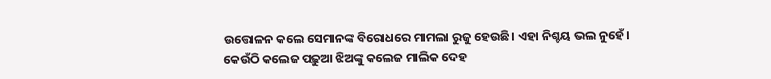ଉତ୍ତୋଳନ କଲେ ସେମାନଙ୍କ ବିରୋଧରେ ମାମଲା ରୁଜୁ ହେଉଛି। ଏହା ନିଶ୍ଚୟ ଭଲ ନୁହେଁ। କେଉଁଠି କଲେଜ ପଢ଼ୁଆ ଝିଅଙ୍କୁ କଲେଜ ମାଲିକ ଦେହ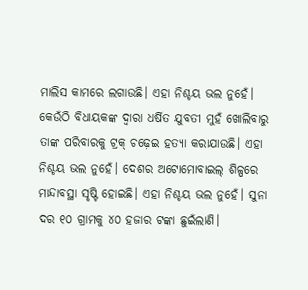ମାଲିସ କାମରେ ଲଗାଉଛି। ଏହା ନିଶ୍ଚୟ ଭଲ ନୁହେଁ। କେଉଁଠି ବିଧାୟକଙ୍କ ଦ୍ୱାରା ଧର୍ଷିତ ଯୁବତୀ ମୁହଁ ଖୋଲିବାରୁ ତାଙ୍କ ପରିବାରକୁ ଟ୍ରକ୍‌ ଚଢ଼େଇ ହତ୍ୟା କରାଯାଉଛି। ଏହା ନିଶ୍ଚୟ ଭଲ ନୁହେଁ। ଦେଶର ଅଟୋମୋବାଇଲ୍‌ ଶିଳ୍ପରେ ମାନ୍ଦାବସ୍ଥା ସୃଷ୍ଟି ହୋଇଛି। ଏହା ନିଶ୍ଚୟ ଭଲ ନୁହେଁ। ସୁନା ଦର ୧୦ ଗ୍ରାମକୁ ୪୦ ହଜାର ଟଙ୍କା ଛୁଇଁଲାଣି।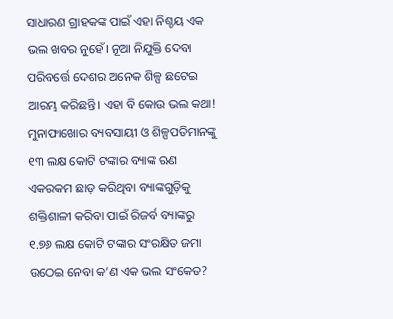ସାଧାରଣ ଗ୍ରାହକଙ୍କ ପାଇଁ ଏହା ନିଶ୍ଚୟ ଏକ ଭଲ ଖବର ନୁହେଁ। ନୂଆ ନିଯୁକ୍ତି ଦେବା ପରିବର୍ତ୍ତେ ଦେଶର ଅନେକ ଶିଳ୍ପ ଛଟେଇ ଆରମ୍ଭ କରିଛନ୍ତି। ଏହା ବି କୋଉ ଭଲ କଥା! ମୁନାଫାଖୋର ବ୍ୟବସାୟୀ ଓ ଶିଳ୍ପପତିମାନଙ୍କୁ ୧୩ ଲକ୍ଷ କୋଟି ଟଙ୍କାର ବ୍ୟାଙ୍କ ଋଣ ଏକରକମ ଛାଡ଼ କରିଥିବା ବ୍ୟାଙ୍କଗୁଡ଼ିକୁ ଶକ୍ତିଶାଳୀ କରିବା ପାଇଁ ରିଜର୍ବ ବ୍ୟାଙ୍କରୁ ୧.୭୬ ଲକ୍ଷ କୋଟି ଟଙ୍କାର ସଂରକ୍ଷିତ ଜମା ଉଠେଇ ନେବା କ’ଣ ଏକ ଭଲ ସଂକେତ?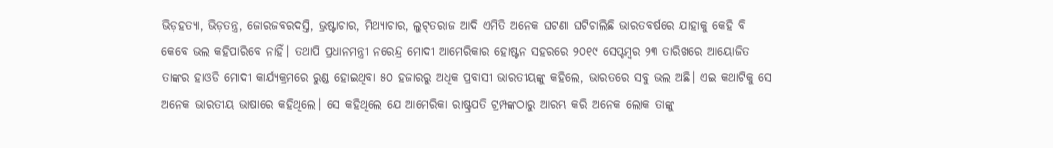ଭିଡ଼ହତ୍ୟା, ଭିଡ଼ତନ୍ତ୍ର, ଜୋରଜବରଦସ୍ତି, ଭ୍ରଷ୍ଟାଚାର, ମିଥ୍ୟାଚାର, ଲୁଟ୍‌ତରାଜ ଆଦି ଏମିତି ଅନେକ ଘଟଣା ଘଟିଚାଲିଛି ଭାରତବର୍ଷରେ ଯାହାକୁ କେହି ବି କେବେ ଭଲ କହିପାରିବେ ନାହିଁ। ତଥାପି ପ୍ରଧାନମନ୍ତ୍ରୀ ନରେନ୍ଦ୍ର ମୋଦୀ ଆମେରିକାର ହୋଷ୍ଟନ ସହରରେ ୨୦୧୯ ସେପ୍ଟମ୍ବର ୨୩ ତାରିଖରେ ଆୟୋଜିତ ତାଙ୍କର ହାଓଡି ମୋଦୀ କାର୍ଯ୍ୟକ୍ରମରେ ରୁଣ୍ଡ ହୋଇଥିବା ୫୦ ହଜାରରୁ ଅଧିକ ପ୍ରବାସୀ ଭାରତୀୟଙ୍କୁ କହିଲେ, ଭାରତରେ ସବୁ ଭଲ ଅଛି। ଏଇ କଥାଟିକୁ ସେ ଅନେକ ଭାରତୀୟ ଭାଷାରେ କହିଥିଲେ। ସେ କହିଥିଲେ ଯେ ଆମେରିକା ରାଷ୍ଟ୍ରପତି ଟ୍ରମ୍ପଙ୍କଠାରୁ ଆରମ୍ଭ କରି ଅନେକ ଲୋକ ତାଙ୍କୁ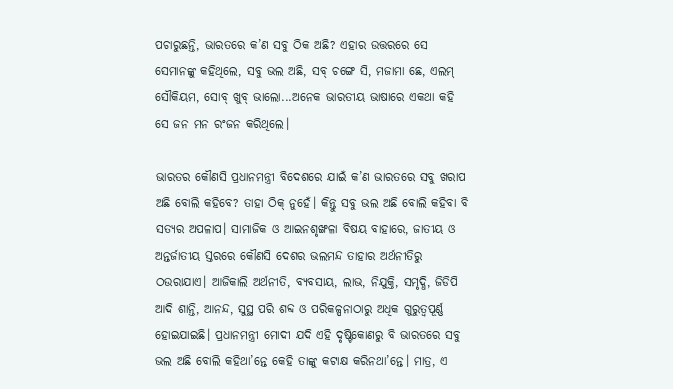ପଚାରୁଛନ୍ତି, ଭାରତରେ କ’ଣ ସବୁ ଠିକ ଅଛି? ଏହାର ଉତ୍ତରରେ ସେ ସେମାନଙ୍କୁ କହିଥିଲେ, ସବୁ ଭଲ ଅଛି, ସବ୍‌ ଚଙ୍ଗେ ସି, ମଜାମା ଛେ, ଏଲମ୍‌ ସୌକିୟମ, ସୋବ୍‌ ଖୁବ୍‌ ଭାଲୋ...ଅନେକ ଭାରତୀୟ ଭାଷାରେ ଏକଥା କହି ସେ ଜନ ମନ ରଂଜନ କରିଥିଲେ।

ଭାରତର କୌଣସି ପ୍ରଧାନମନ୍ତ୍ରୀ ବିଦେଶରେ ଯାଇଁ କ’ଣ ଭାରତରେ ସବୁ ଖରାପ ଅଛି ବୋଲି କହିବେ? ତାହା ଠିକ୍‌ ନୁହେଁ। କିନ୍ତୁ ସବୁ ଭଲ ଅଛି ବୋଲି କହିବା ବି ସତ୍ୟର ଅପଳାପ। ସାମାଜିକ ଓ ଆଇନଶୃଙ୍ଖଳା ବିଷୟ ବାହାରେ, ଜାତୀୟ ଓ ଅନ୍ତର୍ଜାତୀୟ ସ୍ତରରେ କୌଣସି ଦେଶର ଭଲମନ୍ଦ ତାହାର ଅର୍ଥନୀତିରୁ ଠଉରାଯାଏ। ଆଜିକାଲି ଅର୍ଥନୀତି, ବ୍ୟବସାୟ, ଲାଭ, ନିଯୁକ୍ତି, ସମୃଦ୍ଧି, ଜିଡିପି ଆଦି ଶାନ୍ତି, ଆନନ୍ଦ, ସୁସ୍ଥ ପରି ଶବ୍ଦ ଓ ପରିକଳ୍ପନାଠାରୁ ଅଧିକ ଗୁରୁତ୍ୱପୂର୍ଣ୍ଣ ହୋଇଯାଇଛି। ପ୍ରଧାନମନ୍ତ୍ରୀ ମୋଦୀ ଯଦି ଏହି ଦୃଷ୍ଟିକୋଣରୁ ବି ଭାରତରେ ସବୁ ଭଲ ଅଛି ବୋଲି କହିଥା’ନ୍ତେ କେହି ତାଙ୍କୁ କଟାକ୍ଷ କରିନଥା’ନ୍ତେ। ମାତ୍ର, ଏ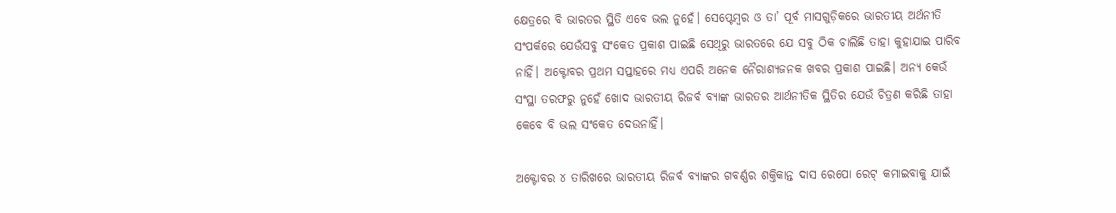କ୍ଷେତ୍ରରେ ବି ଭାରତର ସ୍ଥିତି ଏବେ ଭଲ ନୁହେଁ। ସେପ୍ଟେମ୍ବର ଓ ତା’ ପୂର୍ବ ମାସଗୁଡ଼ିକରେ ଭାରତୀୟ ଅର୍ଥନୀତି ସଂପର୍କରେ ଯେଉଁସବୁ ସଂକେତ ପ୍ରକାଶ ପାଇଛି ସେଥିରୁ ଭାରତରେ ଯେ ସବୁ ଠିକ ଚାଲିଛି ତାହା କୁହାଯାଇ ପାରିବ ନାହିଁ। ଅକ୍ଟୋବର ପ୍ରଥମ ସପ୍ତାହରେ ମଧ୍ୟ ଏପରି ଅନେକ ନୈରାଶ୍ୟଜନକ ଖବର ପ୍ରକାଶ ପାଇଛି। ଅନ୍ୟ କେଉଁ ସଂସ୍ଥା ତରଫରୁ ନୁହେଁ ଖୋଦ ଭାରତୀୟ ରିଜର୍ବ ବ୍ୟାଙ୍କ ଭାରତର ଆର୍ଥନୀତିକ ସ୍ଥିତିର ଯେଉଁ ଚିତ୍ରଣ କରିଛି ତାହା କେବେ ବି ଭଲ ସଂକେତ ଦେଉନାହିଁ।

ଅକ୍ଟୋବର ୪ ତାରିଖରେ ଭାରତୀୟ ରିଜର୍ବ ବ୍ୟାଙ୍କର ଗବର୍ଣ୍ଣର ଶକ୍ତିକାନ୍ତ ଦାସ ରେପୋ ରେଟ୍‌ କମାଇବାକୁ ଯାଇଁ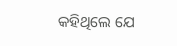କହିଥିଲେ ଯେ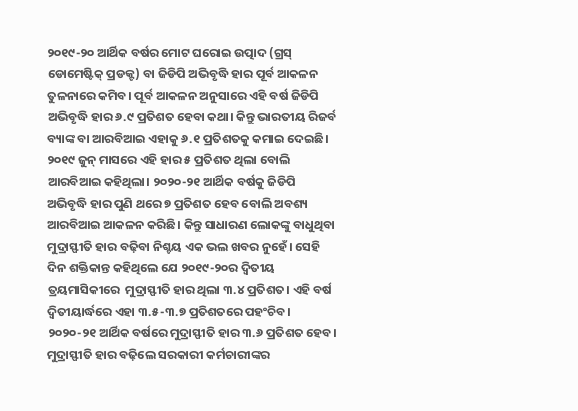୨୦୧୯-୨୦ ଆର୍ଥିକ ବର୍ଷର ମୋଟ ଘରୋଇ ଉତ୍ପାଦ (ଗ୍ରସ୍‌ ଡୋମେଷ୍ଟିକ୍‌ ପ୍ରଡକ୍ଟ) ବା ଜିଡିପି ଅଭିବୃଦ୍ଧି ହାର ପୂର୍ବ ଆକଳନ ତୁଳନାରେ କମିବ। ପୂର୍ବ ଆକଳନ ଅନୁସାରେ ଏହି ବର୍ଷ ଜିଡିପି ଅଭିବୃଦ୍ଧି ହାର ୬.୯ ପ୍ରତିଶତ ହେବା କଥା। କିନ୍ତୁ ଭାରତୀୟ ରିଜର୍ବ ବ୍ୟାଙ୍କ ବା ଆରବିଆଇ ଏହାକୁ ୬.୧ ପ୍ରତିଶତକୁ କମାଇ ଦେଇଛି। ୨୦୧୯ ଜୁନ୍‌ ମାସରେ ଏହି ହାର ୫ ପ୍ରତିଶତ ଥିଲା ବୋଲି ଆରବିଆଇ କହିଥିଲା। ୨୦୨୦-୨୧ ଆର୍ଥିକ ବର୍ଷକୁ ଜିଡିପି ଅଭିବୃଦ୍ଧି ହାର ପୁଣି ଥରେ ୭ ପ୍ରତିଶତ ହେବ ବୋଲି ଅବଶ୍ୟ ଆରବିଆଇ ଆକଳନ କରିଛି। କିନ୍ତୁ ସାଧାରଣ ଲୋକଙ୍କୁ ବାଧୁଥିବା ମୁଦ୍ରାସ୍ଫୀତି ହାର ବଢ଼ିବା ନିଶ୍ଚୟ ଏକ ଭଲ ଖବର ନୁହେଁ। ସେହି ଦିନ ଶକ୍ତିକାନ୍ତ କହିଥିଲେ ଯେ ୨୦୧୯-୨୦ର ଦ୍ୱିତୀୟ ତ୍ରୟମାସିକୀରେ  ମୁଦ୍ରାସ୍ଫୀତି ହାର ଥିଲା ୩.୪ ପ୍ରତିଶତ। ଏହି ବର୍ଷ ଦ୍ୱିତୀୟାର୍ଦ୍ଧରେ ଏହା ୩.୫-୩.୭ ପ୍ରତିଶତରେ ପହଂଚିବ। ୨୦୨୦-୨୧ ଆର୍ଥିକ ବର୍ଷରେ ମୁଦ୍ରାସ୍ଫୀତି ହାର ୩.୬ ପ୍ରତିଶତ ହେବ। ମୁଦ୍ରାସ୍ଫୀତି ହାର ବଢ଼ିଲେ ସରକାରୀ କର୍ମଚାରୀଙ୍କର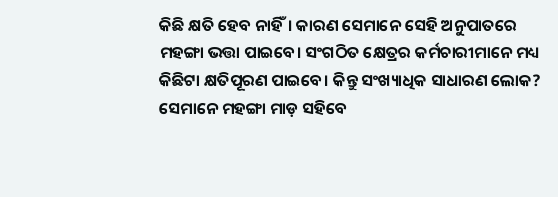କିଛି କ୍ଷତି ହେବ ନାହିଁ। କାରଣ ସେମାନେ ସେହି ଅନୁପାତରେ ମହଙ୍ଗା ଭତ୍ତା ପାଇବେ। ସଂଗଠିତ କ୍ଷେତ୍ରର କର୍ମଚାରୀମାନେ ମଧ୍ୟ କିଛିଟା କ୍ଷତିପୂରଣ ପାଇବେ। କିନ୍ତୁ ସଂଖ୍ୟାଧିକ ସାଧାରଣ ଲୋକ? ସେମାନେ ମହଙ୍ଗା ମାଡ଼ ସହିବେ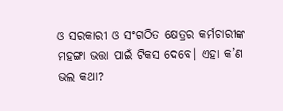ଓ ସରକାରୀ ଓ ସଂଗଠିତ କ୍ଷେତ୍ରର କର୍ମଚାରୀଙ୍କ ମହଙ୍ଗା ଭତ୍ତା ପାଇଁ ଟିକସ ଦେବେ। ଏହା କ’ଣ ଭଲ କଥା?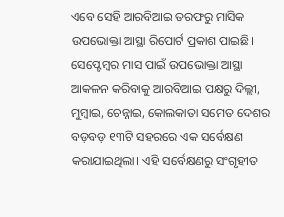ଏବେ ସେହି ଆରବିଆଇ ତରଫରୁ ମାସିକ ଉପଭୋକ୍ତା ଆସ୍ଥା ରିପୋର୍ଟ ପ୍ରକାଶ ପାଇଛି। ସେପ୍ଟେମ୍ବର ମାସ ପାଇଁ ଉପଭୋକ୍ତା ଆସ୍ଥା ଆକଳନ କରିବାକୁ ଆରବିଆଇ ପକ୍ଷରୁ ଦିଲ୍ଲୀ, ମୁମ୍ବାଇ, ଚେନ୍ନାଇ, କୋଲକାତା ସମେତ ଦେଶର ବଡ଼ବଡ଼ ୧୩ଟି ସହରରେ ଏକ ସର୍ବେକ୍ଷଣ କରାଯାଇଥିଲା। ଏହି ସର୍ବେକ୍ଷଣରୁ ସଂଗୃହୀତ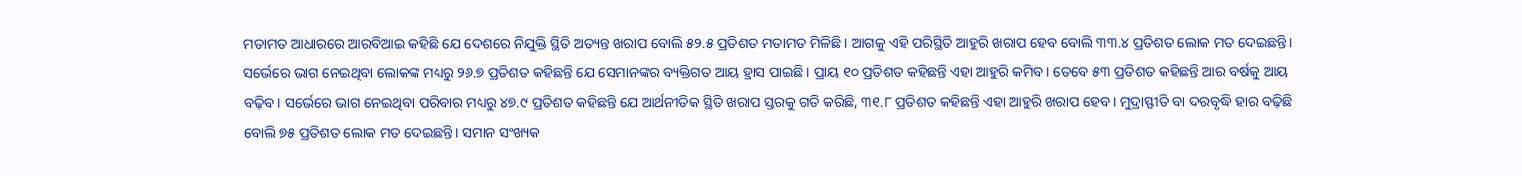ମତାମତ ଆଧାରରେ ଆରବିଆଇ କହିଛି ଯେ ଦେଶରେ ନିଯୁକ୍ତି ସ୍ଥିତି ଅତ୍ୟନ୍ତ ଖରାପ ବୋଲି ୫୨.୫ ପ୍ରତିଶତ ମତାମତ ମିଳିଛି। ଆଗକୁ ଏହି ପରିସ୍ଥିତି ଆହୁରି ଖରାପ ହେବ ବୋଲି ୩୩.୪ ପ୍ରତିଶତ ଲୋକ ମତ ଦେଇଛନ୍ତି। ସର୍ଭେରେ ଭାଗ ନେଇଥିବା ଲୋକଙ୍କ ମଧ୍ୟରୁ ୨୬.୭ ପ୍ରତିଶତ କହିଛନ୍ତି ଯେ ସେମାନଙ୍କର ବ୍ୟକ୍ତିଗତ ଆୟ ହ୍ରାସ ପାଇଛି। ପ୍ରାୟ ୧୦ ପ୍ରତିଶତ କହିଛନ୍ତି ଏହା ଆହୁରି କମିବ। ତେବେ ୫୩ ପ୍ରତିଶତ କହିଛନ୍ତି ଆର ବର୍ଷକୁ ଆୟ ବଢ଼ିବ। ସର୍ଭେରେ ଭାଗ ନେଇଥିବା ପରିବାର ମଧ୍ୟରୁ ୪୭.୯ ପ୍ରତିଶତ କହିଛନ୍ତି ଯେ ଆର୍ଥନୀତିକ ସ୍ଥିତି ଖରାପ ସ୍ତରକୁ ଗତି କରିଛି, ୩୧.୮ ପ୍ରତିଶତ କହିଛନ୍ତି ଏହା ଆହୁରି ଖରାପ ହେବ। ମୁଦ୍ରାସ୍ଫୀତି ବା ଦରବୃଦ୍ଧି ହାର ବଢ଼ିଛି ବୋଲି ୭୫ ପ୍ରତିଶତ ଲୋକ ମତ ଦେଇଛନ୍ତି। ସମାନ ସଂଖ୍ୟକ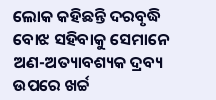ଲୋକ କହିଛନ୍ତି ଦରବୃଦ୍ଧି ବୋଝ ସହିବାକୁ ସେମାନେ ଅଣ-ଅତ୍ୟାବଶ୍ୟକ ଦ୍ରବ୍ୟ ଉପରେ ଖର୍ଚ୍ଚ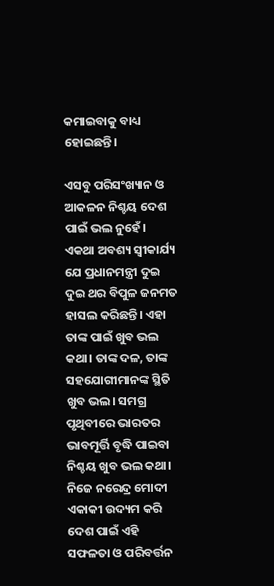କମାଇବାକୁ ବାଧ୍ୟ ହୋଇଛନ୍ତି।

ଏସବୁ ପରିସଂଖ୍ୟାନ ଓ ଆକଳନ ନିଶ୍ଚୟ ଦେଶ ପାଇଁ ଭଲ ନୁହେଁ। ଏକଥା ଅବଶ୍ୟ ସ୍ୱୀକାର୍ଯ୍ୟ ଯେ ପ୍ରଧାନମନ୍ତ୍ରୀ ଦୁଇ ଦୁଇ ଥର ବିପୁଳ ଜନମତ ହାସଲ କରିଛନ୍ତି। ଏହା ତାଙ୍କ ପାଇଁ ଖୁବ ଭଲ କଥା। ତାଙ୍କ ଦଳ, ତାଙ୍କ ସହଯୋଗୀମାନଙ୍କ ସ୍ଥିତି ଖୁବ ଭଲ। ସମଗ୍ର ପୃଥିବୀରେ ଭାରତର ଭାବମୂର୍ତ୍ତି ବୃଦ୍ଧି ପାଇବା ନିଶ୍ଚୟ ଖୁବ ଭଲ କଥା। ନିଜେ ନରେନ୍ଦ୍ର ମୋଦୀ ଏକାକୀ ଉଦ୍ୟମ କରି ଦେଶ ପାଇଁ ଏହି ସଫଳତା ଓ ପରିବର୍ତ୍ତନ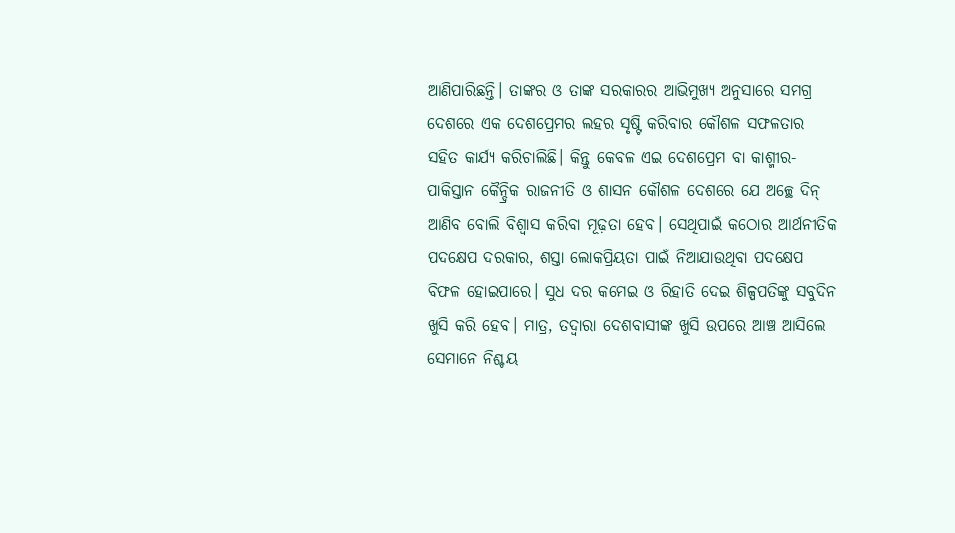ଆଣିପାରିଛନ୍ତି। ତାଙ୍କର ଓ ତାଙ୍କ ସରକାରର ଆଭିମୁଖ୍ୟ ଅନୁସାରେ ସମଗ୍ର ଦେଶରେ ଏକ ଦେଶପ୍ରେମର ଲହର ସୃଷ୍ଟି କରିବାର କୌଶଳ ସଫଳତାର ସହିତ କାର୍ଯ୍ୟ କରିଚାଲିଛି। କିନ୍ତୁ କେବଳ ଏଇ ଦେଶପ୍ରେମ ବା କାଶ୍ମୀର-ପାକିସ୍ତାନ କୈନ୍ଦ୍ରିକ ରାଜନୀତି ଓ ଶାସନ କୌଶଳ ଦେଶରେ ଯେ ଅଚ୍ଛେ ଦିନ୍‌ ଆଣିବ ବୋଲି ବିଶ୍ୱାସ କରିବା ମୂଢ଼ତା ହେବ। ସେଥିପାଇଁ କଠୋର ଆର୍ଥନୀତିକ ପଦକ୍ଷେପ ଦରକାର, ଶସ୍ତା ଲୋକପ୍ରିୟତା ପାଇଁ ନିଆଯାଉଥିବା ପଦକ୍ଷେପ ବିଫଳ ହୋଇପାରେ। ସୁଧ ଦର କମେଇ ଓ ରିହାତି ଦେଇ ଶିଳ୍ପପତିଙ୍କୁ ସବୁଦିନ ଖୁସି କରି ହେବ। ମାତ୍ର, ତଦ୍ୱାରା ଦେଶବାସୀଙ୍କ ଖୁସି ଉପରେ ଆଞ୍ଚ ଆସିଲେ ସେମାନେ ନିଶ୍ଚୟ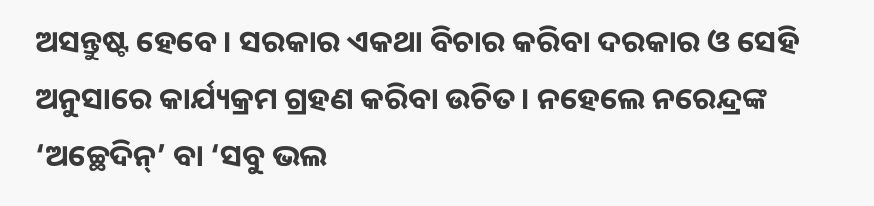ଅସନ୍ତୁଷ୍ଟ ହେବେ। ସରକାର ଏକଥା ବିଚାର କରିବା ଦରକାର ଓ ସେହି ଅନୁସାରେ କାର୍ଯ୍ୟକ୍ରମ ଗ୍ରହଣ କରିବା ଉଚିତ। ନହେଲେ ନରେନ୍ଦ୍ରଙ୍କ ‘ଅଚ୍ଛେଦିନ୍‌’ ବା ‘ସବୁ ଭଲ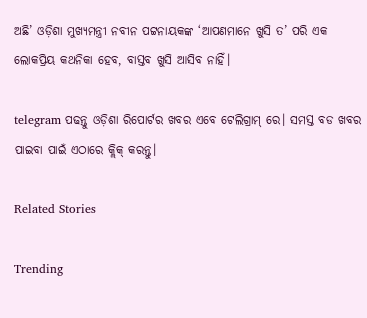ଅଛି’ ଓଡ଼ିଶା ମୁଖ୍ୟମନ୍ତ୍ରୀ ନବୀନ ପଟ୍ଟନାୟକଙ୍କ ‘ଆପଣମାନେ ଖୁସି ତ’ ପରି ଏକ ଲୋକପ୍ରିୟ କଥନିକା ହେବ, ବାସ୍ତବ ଖୁସି ଆସିବ ନାହିଁ।

telegram ପଢନ୍ତୁ ଓଡ଼ିଶା ରିପୋର୍ଟର ଖବର ଏବେ ଟେଲିଗ୍ରାମ୍ ରେ। ସମସ୍ତ ବଡ ଖବର ପାଇବା ପାଇଁ ଏଠାରେ କ୍ଲିକ୍ କରନ୍ତୁ।

Related Stories

Trending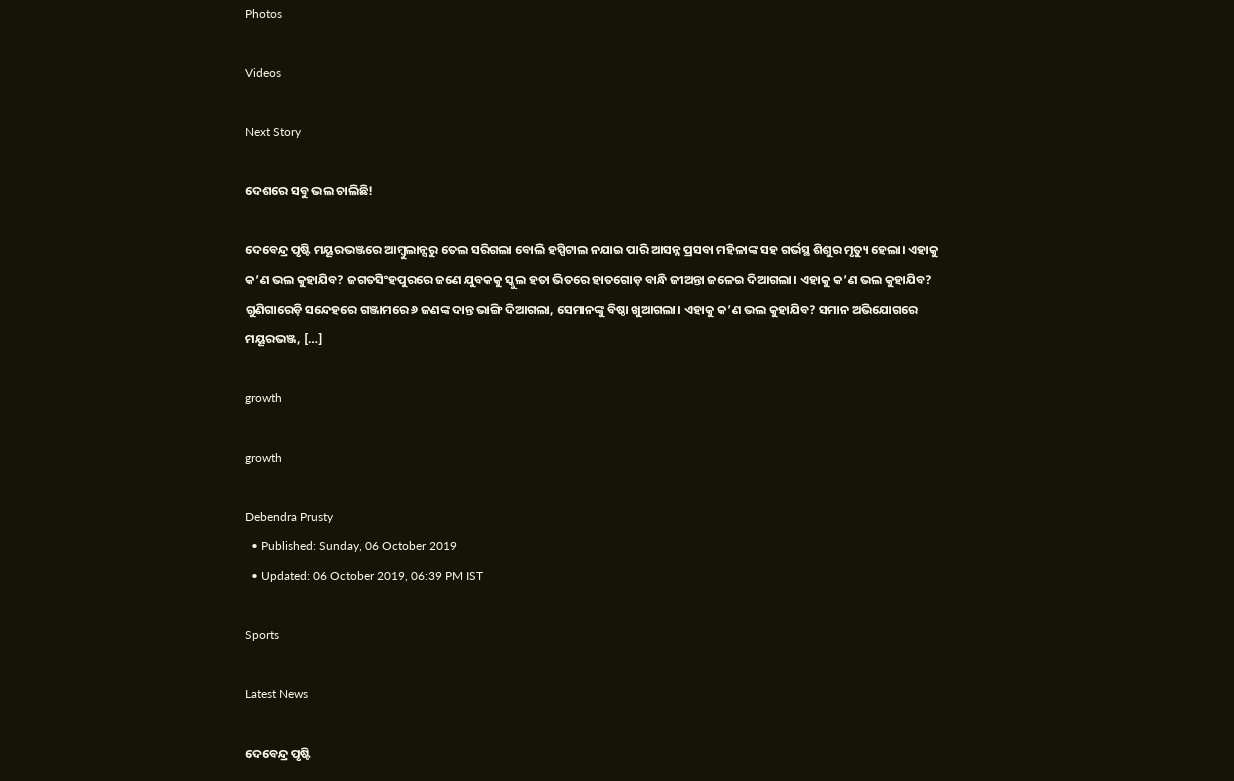Photos

Videos

Next Story

ଦେଶରେ ସବୁ ଭଲ ଚାଲିଛି!

ଦେବେନ୍ଦ୍ର ପୃଷ୍ଟି ମୟୂରଭଞ୍ଜରେ ଆମ୍ବୁଲାନ୍ସରୁ ତେଲ ସରିଗଲା ବୋଲି ହସ୍ପିଟାଲ ନଯାଇ ପାରି ଆସନ୍ନ ପ୍ରସବା ମହିଳାଙ୍କ ସହ ଗର୍ଭସ୍ଥ ଶିଶୁର ମୃତ୍ୟୁ ହେଲା। ଏହାକୁ କ’ଣ ଭଲ କୁହାଯିବ? ଜଗତସିଂହପୁରରେ ଜଣେ ଯୁବକକୁ ସ୍କୁଲ ହତା ଭିତରେ ହାତଗୋଡ଼ ବାନ୍ଧି ଜୀଅନ୍ତା ଜଳେଇ ଦିଆଗଲା। ଏହାକୁ କ’ଣ ଭଲ କୁହାଯିବ? ଗୁଣିଗାରେଡ଼ି ସନ୍ଦେହରେ ଗଞ୍ଜାମରେ ୬ ଜଣଙ୍କ ଦାନ୍ତ ଭାଙ୍ଗି ଦିଆଗଲା, ସେମାନଙ୍କୁ ବିଷ୍ଠା ଖୁଆଗଲା। ଏହାକୁ କ’ଣ ଭଲ କୁହାଯିବ? ସମାନ ଅଭିଯୋଗରେ ମୟୂରଭଞ୍ଜ, […]

growth

growth

Debendra Prusty
  • Published: Sunday, 06 October 2019
  • Updated: 06 October 2019, 06:39 PM IST

Sports

Latest News

ଦେବେନ୍ଦ୍ର ପୃଷ୍ଟି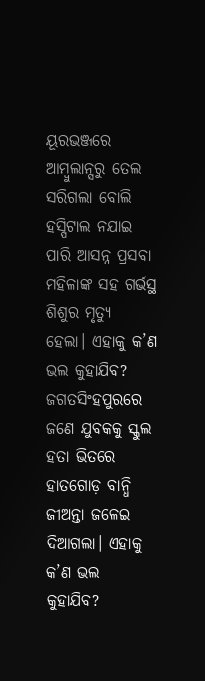ୟୂରଭଞ୍ଜରେ ଆମ୍ବୁଲାନ୍ସରୁ ତେଲ ସରିଗଲା ବୋଲି ହସ୍ପିଟାଲ ନଯାଇ ପାରି ଆସନ୍ନ ପ୍ରସବା ମହିଳାଙ୍କ ସହ ଗର୍ଭସ୍ଥ ଶିଶୁର ମୃତ୍ୟୁ ହେଲା। ଏହାକୁ କ’ଣ ଭଲ କୁହାଯିବ? ଜଗତସିଂହପୁରରେ ଜଣେ ଯୁବକକୁ ସ୍କୁଲ ହତା ଭିତରେ ହାତଗୋଡ଼ ବାନ୍ଧି ଜୀଅନ୍ତା ଜଳେଇ ଦିଆଗଲା। ଏହାକୁ କ’ଣ ଭଲ କୁହାଯିବ?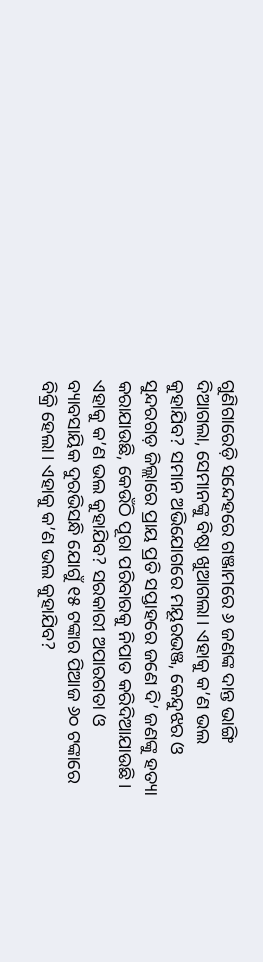ଗୁଣିଗାରେଡ଼ି ସନ୍ଦେହରେ ଗଞ୍ଜାମରେ ୬ ଜଣଙ୍କ ଦାନ୍ତ ଭାଙ୍ଗି ଦିଆଗଲା, ସେମାନଙ୍କୁ ବିଷ୍ଠା ଖୁଆଗଲା। ଏହାକୁ କ’ଣ ଭଲ କୁହାଯିବ? ସମାନ ଅଭିଯୋଗରେ ମୟୂରଭଞ୍ଜ, କେନ୍ଦୁଝର ଓ ସୁନ୍ଦରଗଡ଼ ଜିଲ୍ଲାରେ ପ୍ରାୟ ପ୍ରତି ସପ୍ତାହରେ ଜଣେ ଦି’ ଜଣଙ୍କୁ ହତ୍ୟା କରାଯାଉଛି, କେଉଁଠି ପୂରା ପରିବାରକୁ ନିପାତ କରିଦିଆଯାଉଛି। ଏହାକୁ କ’ଣ ଭଲ କୁହାଯିବ? ସରକାରୀ ଅପାରଗତା ଓ ବ୍ୟାବସାୟିକ ଦୁରଭିସନ୍ଧି ଯୋଗୁଁ ୧୫ ଟଙ୍କାର ପିଆଜ ୬୦ ଟଙ୍କାରେ ବିକ୍ରି ହେଲା। ଏହାକୁ କ’ଣ ଭଲ କୁହାଯିବ?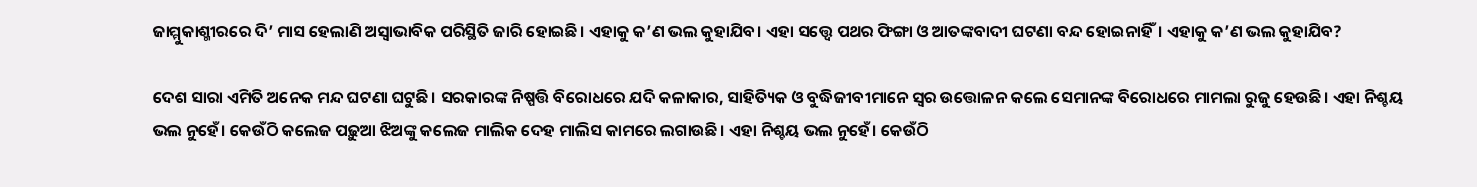ଜାମ୍ମୁକାଶ୍ମୀରରେ ଦି’ ମାସ ହେଲାଣି ଅସ୍ୱାଭାବିକ ପରିସ୍ଥିତି ଜାରି ହୋଇଛି। ଏହାକୁ କ’ଣ ଭଲ କୁହାଯିବ। ଏହା ସତ୍ତ୍ୱେ ପଥର ଫିଙ୍ଗା ଓ ଆତଙ୍କବାଦୀ ଘଟଣା ବନ୍ଦ ହୋଇନାହିଁ। ଏହାକୁ କ’ଣ ଭଲ କୁହାଯିବ?

ଦେଶ ସାରା ଏମିତି ଅନେକ ମନ୍ଦ ଘଟଣା ଘଟୁଛି। ସରକାରଙ୍କ ନିଷ୍ପତ୍ତି ବିରୋଧରେ ଯଦି କଳାକାର, ସାହିତ୍ୟିକ ଓ ବୁଦ୍ଧିଜୀବୀମାନେ ସ୍ୱର ଉତ୍ତୋଳନ କଲେ ସେମାନଙ୍କ ବିରୋଧରେ ମାମଲା ରୁଜୁ ହେଉଛି। ଏହା ନିଶ୍ଚୟ ଭଲ ନୁହେଁ। କେଉଁଠି କଲେଜ ପଢ଼ୁଆ ଝିଅଙ୍କୁ କଲେଜ ମାଲିକ ଦେହ ମାଲିସ କାମରେ ଲଗାଉଛି। ଏହା ନିଶ୍ଚୟ ଭଲ ନୁହେଁ। କେଉଁଠି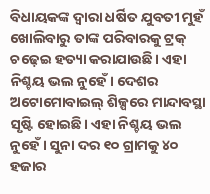ବିଧାୟକଙ୍କ ଦ୍ୱାରା ଧର୍ଷିତ ଯୁବତୀ ମୁହଁ ଖୋଲିବାରୁ ତାଙ୍କ ପରିବାରକୁ ଟ୍ରକ୍‌ ଚଢ଼େଇ ହତ୍ୟା କରାଯାଉଛି। ଏହା ନିଶ୍ଚୟ ଭଲ ନୁହେଁ। ଦେଶର ଅଟୋମୋବାଇଲ୍‌ ଶିଳ୍ପରେ ମାନ୍ଦାବସ୍ଥା ସୃଷ୍ଟି ହୋଇଛି। ଏହା ନିଶ୍ଚୟ ଭଲ ନୁହେଁ। ସୁନା ଦର ୧୦ ଗ୍ରାମକୁ ୪୦ ହଜାର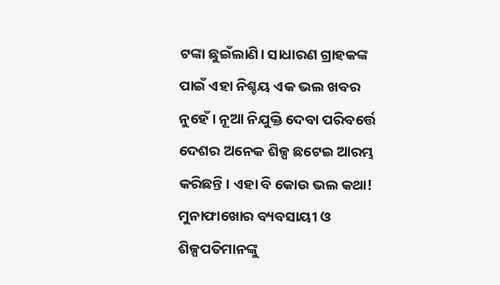ଟଙ୍କା ଛୁଇଁଲାଣି। ସାଧାରଣ ଗ୍ରାହକଙ୍କ ପାଇଁ ଏହା ନିଶ୍ଚୟ ଏକ ଭଲ ଖବର ନୁହେଁ। ନୂଆ ନିଯୁକ୍ତି ଦେବା ପରିବର୍ତ୍ତେ ଦେଶର ଅନେକ ଶିଳ୍ପ ଛଟେଇ ଆରମ୍ଭ କରିଛନ୍ତି। ଏହା ବି କୋଉ ଭଲ କଥା! ମୁନାଫାଖୋର ବ୍ୟବସାୟୀ ଓ ଶିଳ୍ପପତିମାନଙ୍କୁ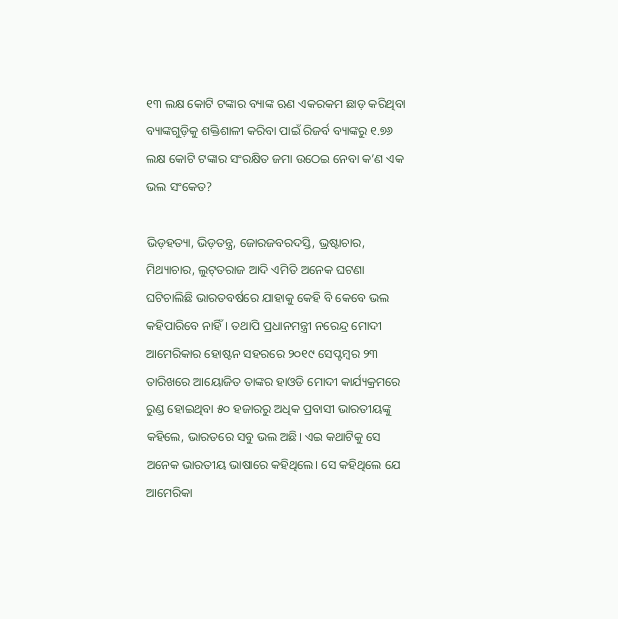୧୩ ଲକ୍ଷ କୋଟି ଟଙ୍କାର ବ୍ୟାଙ୍କ ଋଣ ଏକରକମ ଛାଡ଼ କରିଥିବା ବ୍ୟାଙ୍କଗୁଡ଼ିକୁ ଶକ୍ତିଶାଳୀ କରିବା ପାଇଁ ରିଜର୍ବ ବ୍ୟାଙ୍କରୁ ୧.୭୬ ଲକ୍ଷ କୋଟି ଟଙ୍କାର ସଂରକ୍ଷିତ ଜମା ଉଠେଇ ନେବା କ’ଣ ଏକ ଭଲ ସଂକେତ?

ଭିଡ଼ହତ୍ୟା, ଭିଡ଼ତନ୍ତ୍ର, ଜୋରଜବରଦସ୍ତି, ଭ୍ରଷ୍ଟାଚାର, ମିଥ୍ୟାଚାର, ଲୁଟ୍‌ତରାଜ ଆଦି ଏମିତି ଅନେକ ଘଟଣା ଘଟିଚାଲିଛି ଭାରତବର୍ଷରେ ଯାହାକୁ କେହି ବି କେବେ ଭଲ କହିପାରିବେ ନାହିଁ। ତଥାପି ପ୍ରଧାନମନ୍ତ୍ରୀ ନରେନ୍ଦ୍ର ମୋଦୀ ଆମେରିକାର ହୋଷ୍ଟନ ସହରରେ ୨୦୧୯ ସେପ୍ଟମ୍ବର ୨୩ ତାରିଖରେ ଆୟୋଜିତ ତାଙ୍କର ହାଓଡି ମୋଦୀ କାର୍ଯ୍ୟକ୍ରମରେ ରୁଣ୍ଡ ହୋଇଥିବା ୫୦ ହଜାରରୁ ଅଧିକ ପ୍ରବାସୀ ଭାରତୀୟଙ୍କୁ କହିଲେ, ଭାରତରେ ସବୁ ଭଲ ଅଛି। ଏଇ କଥାଟିକୁ ସେ ଅନେକ ଭାରତୀୟ ଭାଷାରେ କହିଥିଲେ। ସେ କହିଥିଲେ ଯେ ଆମେରିକା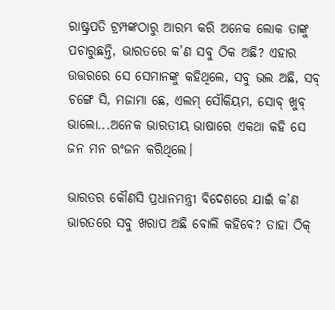ରାଷ୍ଟ୍ରପତି ଟ୍ରମ୍ପଙ୍କଠାରୁ ଆରମ୍ଭ କରି ଅନେକ ଲୋକ ତାଙ୍କୁ ପଚାରୁଛନ୍ତି, ଭାରତରେ କ’ଣ ସବୁ ଠିକ ଅଛି? ଏହାର ଉତ୍ତରରେ ସେ ସେମାନଙ୍କୁ କହିଥିଲେ, ସବୁ ଭଲ ଅଛି, ସବ୍‌ ଚଙ୍ଗେ ସି, ମଜାମା ଛେ, ଏଲମ୍‌ ସୌକିୟମ, ସୋବ୍‌ ଖୁବ୍‌ ଭାଲୋ...ଅନେକ ଭାରତୀୟ ଭାଷାରେ ଏକଥା କହି ସେ ଜନ ମନ ରଂଜନ କରିଥିଲେ।

ଭାରତର କୌଣସି ପ୍ରଧାନମନ୍ତ୍ରୀ ବିଦେଶରେ ଯାଇଁ କ’ଣ ଭାରତରେ ସବୁ ଖରାପ ଅଛି ବୋଲି କହିବେ? ତାହା ଠିକ୍‌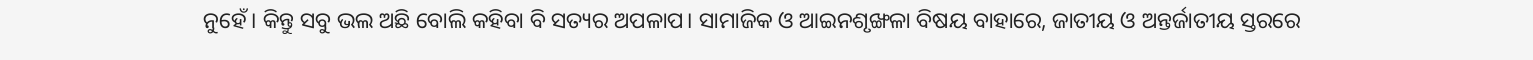ନୁହେଁ। କିନ୍ତୁ ସବୁ ଭଲ ଅଛି ବୋଲି କହିବା ବି ସତ୍ୟର ଅପଳାପ। ସାମାଜିକ ଓ ଆଇନଶୃଙ୍ଖଳା ବିଷୟ ବାହାରେ, ଜାତୀୟ ଓ ଅନ୍ତର୍ଜାତୀୟ ସ୍ତରରେ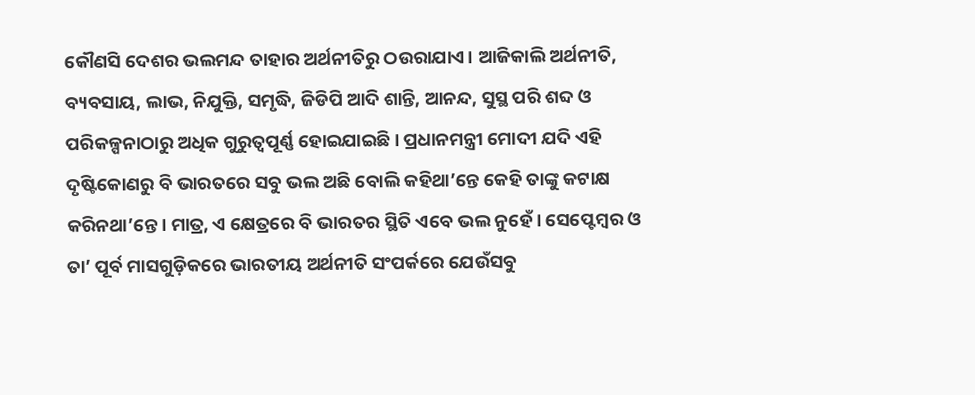କୌଣସି ଦେଶର ଭଲମନ୍ଦ ତାହାର ଅର୍ଥନୀତିରୁ ଠଉରାଯାଏ। ଆଜିକାଲି ଅର୍ଥନୀତି, ବ୍ୟବସାୟ, ଲାଭ, ନିଯୁକ୍ତି, ସମୃଦ୍ଧି, ଜିଡିପି ଆଦି ଶାନ୍ତି, ଆନନ୍ଦ, ସୁସ୍ଥ ପରି ଶବ୍ଦ ଓ ପରିକଳ୍ପନାଠାରୁ ଅଧିକ ଗୁରୁତ୍ୱପୂର୍ଣ୍ଣ ହୋଇଯାଇଛି। ପ୍ରଧାନମନ୍ତ୍ରୀ ମୋଦୀ ଯଦି ଏହି ଦୃଷ୍ଟିକୋଣରୁ ବି ଭାରତରେ ସବୁ ଭଲ ଅଛି ବୋଲି କହିଥା’ନ୍ତେ କେହି ତାଙ୍କୁ କଟାକ୍ଷ କରିନଥା’ନ୍ତେ। ମାତ୍ର, ଏ କ୍ଷେତ୍ରରେ ବି ଭାରତର ସ୍ଥିତି ଏବେ ଭଲ ନୁହେଁ। ସେପ୍ଟେମ୍ବର ଓ ତା’ ପୂର୍ବ ମାସଗୁଡ଼ିକରେ ଭାରତୀୟ ଅର୍ଥନୀତି ସଂପର୍କରେ ଯେଉଁସବୁ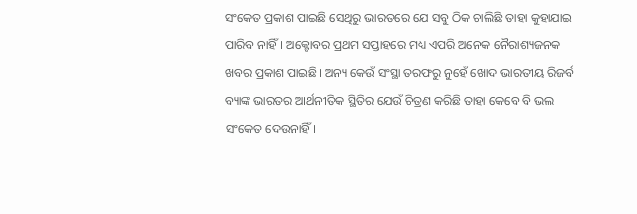ସଂକେତ ପ୍ରକାଶ ପାଇଛି ସେଥିରୁ ଭାରତରେ ଯେ ସବୁ ଠିକ ଚାଲିଛି ତାହା କୁହାଯାଇ ପାରିବ ନାହିଁ। ଅକ୍ଟୋବର ପ୍ରଥମ ସପ୍ତାହରେ ମଧ୍ୟ ଏପରି ଅନେକ ନୈରାଶ୍ୟଜନକ ଖବର ପ୍ରକାଶ ପାଇଛି। ଅନ୍ୟ କେଉଁ ସଂସ୍ଥା ତରଫରୁ ନୁହେଁ ଖୋଦ ଭାରତୀୟ ରିଜର୍ବ ବ୍ୟାଙ୍କ ଭାରତର ଆର୍ଥନୀତିକ ସ୍ଥିତିର ଯେଉଁ ଚିତ୍ରଣ କରିଛି ତାହା କେବେ ବି ଭଲ ସଂକେତ ଦେଉନାହିଁ।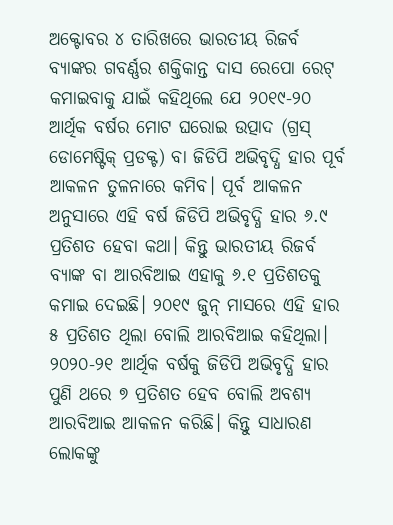ଅକ୍ଟୋବର ୪ ତାରିଖରେ ଭାରତୀୟ ରିଜର୍ବ ବ୍ୟାଙ୍କର ଗବର୍ଣ୍ଣର ଶକ୍ତିକାନ୍ତ ଦାସ ରେପୋ ରେଟ୍‌ କମାଇବାକୁ ଯାଇଁ କହିଥିଲେ ଯେ ୨୦୧୯-୨୦ ଆର୍ଥିକ ବର୍ଷର ମୋଟ ଘରୋଇ ଉତ୍ପାଦ (ଗ୍ରସ୍‌ ଡୋମେଷ୍ଟିକ୍‌ ପ୍ରଡକ୍ଟ) ବା ଜିଡିପି ଅଭିବୃଦ୍ଧି ହାର ପୂର୍ବ ଆକଳନ ତୁଳନାରେ କମିବ। ପୂର୍ବ ଆକଳନ ଅନୁସାରେ ଏହି ବର୍ଷ ଜିଡିପି ଅଭିବୃଦ୍ଧି ହାର ୬.୯ ପ୍ରତିଶତ ହେବା କଥା। କିନ୍ତୁ ଭାରତୀୟ ରିଜର୍ବ ବ୍ୟାଙ୍କ ବା ଆରବିଆଇ ଏହାକୁ ୬.୧ ପ୍ରତିଶତକୁ କମାଇ ଦେଇଛି। ୨୦୧୯ ଜୁନ୍‌ ମାସରେ ଏହି ହାର ୫ ପ୍ରତିଶତ ଥିଲା ବୋଲି ଆରବିଆଇ କହିଥିଲା। ୨୦୨୦-୨୧ ଆର୍ଥିକ ବର୍ଷକୁ ଜିଡିପି ଅଭିବୃଦ୍ଧି ହାର ପୁଣି ଥରେ ୭ ପ୍ରତିଶତ ହେବ ବୋଲି ଅବଶ୍ୟ ଆରବିଆଇ ଆକଳନ କରିଛି। କିନ୍ତୁ ସାଧାରଣ ଲୋକଙ୍କୁ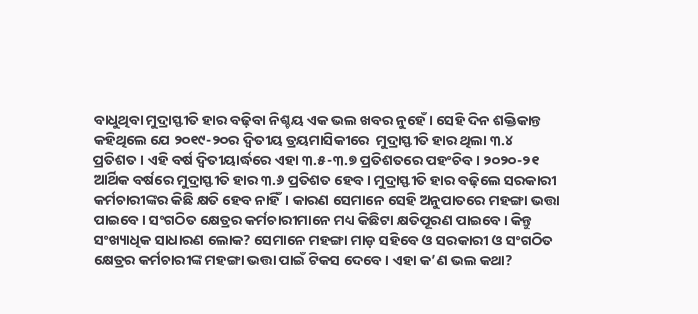ବାଧୁଥିବା ମୁଦ୍ରାସ୍ଫୀତି ହାର ବଢ଼ିବା ନିଶ୍ଚୟ ଏକ ଭଲ ଖବର ନୁହେଁ। ସେହି ଦିନ ଶକ୍ତିକାନ୍ତ କହିଥିଲେ ଯେ ୨୦୧୯-୨୦ର ଦ୍ୱିତୀୟ ତ୍ରୟମାସିକୀରେ  ମୁଦ୍ରାସ୍ଫୀତି ହାର ଥିଲା ୩.୪ ପ୍ରତିଶତ। ଏହି ବର୍ଷ ଦ୍ୱିତୀୟାର୍ଦ୍ଧରେ ଏହା ୩.୫-୩.୭ ପ୍ରତିଶତରେ ପହଂଚିବ। ୨୦୨୦-୨୧ ଆର୍ଥିକ ବର୍ଷରେ ମୁଦ୍ରାସ୍ଫୀତି ହାର ୩.୬ ପ୍ରତିଶତ ହେବ। ମୁଦ୍ରାସ୍ଫୀତି ହାର ବଢ଼ିଲେ ସରକାରୀ କର୍ମଚାରୀଙ୍କର କିଛି କ୍ଷତି ହେବ ନାହିଁ। କାରଣ ସେମାନେ ସେହି ଅନୁପାତରେ ମହଙ୍ଗା ଭତ୍ତା ପାଇବେ। ସଂଗଠିତ କ୍ଷେତ୍ରର କର୍ମଚାରୀମାନେ ମଧ୍ୟ କିଛିଟା କ୍ଷତିପୂରଣ ପାଇବେ। କିନ୍ତୁ ସଂଖ୍ୟାଧିକ ସାଧାରଣ ଲୋକ? ସେମାନେ ମହଙ୍ଗା ମାଡ଼ ସହିବେ ଓ ସରକାରୀ ଓ ସଂଗଠିତ କ୍ଷେତ୍ରର କର୍ମଚାରୀଙ୍କ ମହଙ୍ଗା ଭତ୍ତା ପାଇଁ ଟିକସ ଦେବେ। ଏହା କ’ଣ ଭଲ କଥା?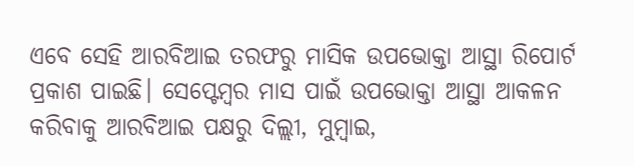ଏବେ ସେହି ଆରବିଆଇ ତରଫରୁ ମାସିକ ଉପଭୋକ୍ତା ଆସ୍ଥା ରିପୋର୍ଟ ପ୍ରକାଶ ପାଇଛି। ସେପ୍ଟେମ୍ବର ମାସ ପାଇଁ ଉପଭୋକ୍ତା ଆସ୍ଥା ଆକଳନ କରିବାକୁ ଆରବିଆଇ ପକ୍ଷରୁ ଦିଲ୍ଲୀ, ମୁମ୍ବାଇ,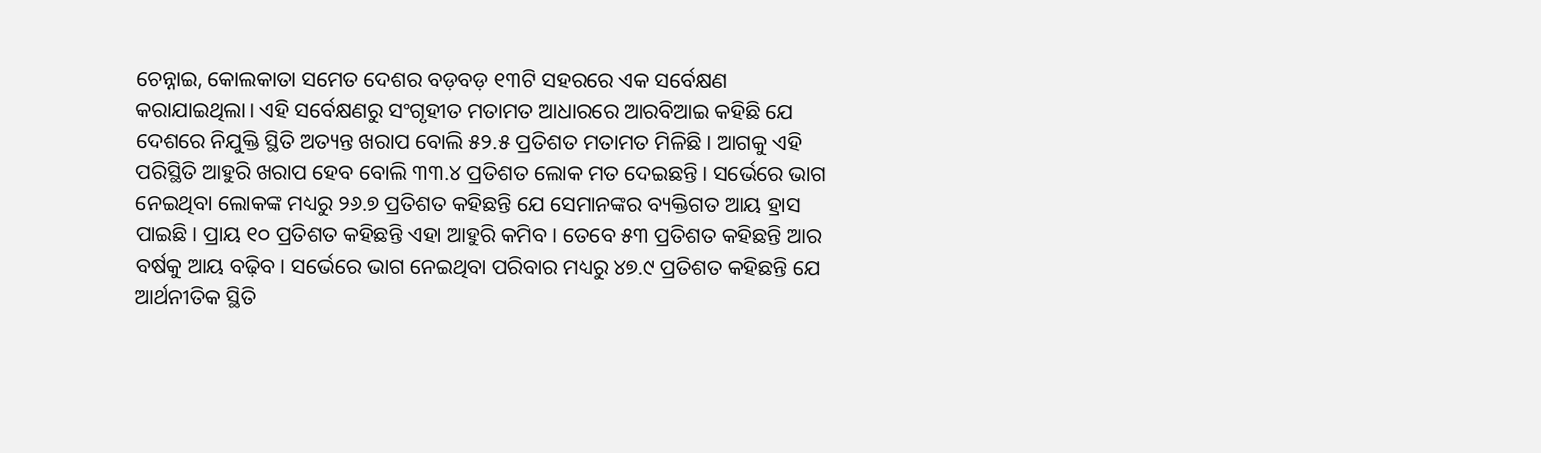ଚେନ୍ନାଇ, କୋଲକାତା ସମେତ ଦେଶର ବଡ଼ବଡ଼ ୧୩ଟି ସହରରେ ଏକ ସର୍ବେକ୍ଷଣ କରାଯାଇଥିଲା। ଏହି ସର୍ବେକ୍ଷଣରୁ ସଂଗୃହୀତ ମତାମତ ଆଧାରରେ ଆରବିଆଇ କହିଛି ଯେ ଦେଶରେ ନିଯୁକ୍ତି ସ୍ଥିତି ଅତ୍ୟନ୍ତ ଖରାପ ବୋଲି ୫୨.୫ ପ୍ରତିଶତ ମତାମତ ମିଳିଛି। ଆଗକୁ ଏହି ପରିସ୍ଥିତି ଆହୁରି ଖରାପ ହେବ ବୋଲି ୩୩.୪ ପ୍ରତିଶତ ଲୋକ ମତ ଦେଇଛନ୍ତି। ସର୍ଭେରେ ଭାଗ ନେଇଥିବା ଲୋକଙ୍କ ମଧ୍ୟରୁ ୨୬.୭ ପ୍ରତିଶତ କହିଛନ୍ତି ଯେ ସେମାନଙ୍କର ବ୍ୟକ୍ତିଗତ ଆୟ ହ୍ରାସ ପାଇଛି। ପ୍ରାୟ ୧୦ ପ୍ରତିଶତ କହିଛନ୍ତି ଏହା ଆହୁରି କମିବ। ତେବେ ୫୩ ପ୍ରତିଶତ କହିଛନ୍ତି ଆର ବର୍ଷକୁ ଆୟ ବଢ଼ିବ। ସର୍ଭେରେ ଭାଗ ନେଇଥିବା ପରିବାର ମଧ୍ୟରୁ ୪୭.୯ ପ୍ରତିଶତ କହିଛନ୍ତି ଯେ ଆର୍ଥନୀତିକ ସ୍ଥିତି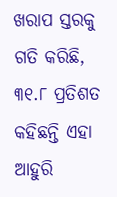ଖରାପ ସ୍ତରକୁ ଗତି କରିଛି, ୩୧.୮ ପ୍ରତିଶତ କହିଛନ୍ତି ଏହା ଆହୁରି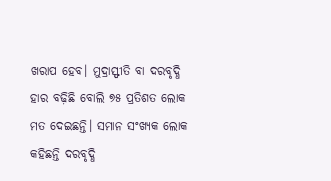ଖରାପ ହେବ। ମୁଦ୍ରାସ୍ଫୀତି ବା ଦରବୃଦ୍ଧି ହାର ବଢ଼ିଛି ବୋଲି ୭୫ ପ୍ରତିଶତ ଲୋକ ମତ ଦେଇଛନ୍ତି। ସମାନ ସଂଖ୍ୟକ ଲୋକ କହିଛନ୍ତି ଦରବୃଦ୍ଧି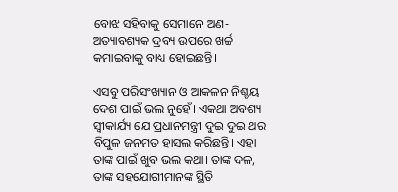ବୋଝ ସହିବାକୁ ସେମାନେ ଅଣ-ଅତ୍ୟାବଶ୍ୟକ ଦ୍ରବ୍ୟ ଉପରେ ଖର୍ଚ୍ଚ କମାଇବାକୁ ବାଧ୍ୟ ହୋଇଛନ୍ତି।

ଏସବୁ ପରିସଂଖ୍ୟାନ ଓ ଆକଳନ ନିଶ୍ଚୟ ଦେଶ ପାଇଁ ଭଲ ନୁହେଁ। ଏକଥା ଅବଶ୍ୟ ସ୍ୱୀକାର୍ଯ୍ୟ ଯେ ପ୍ରଧାନମନ୍ତ୍ରୀ ଦୁଇ ଦୁଇ ଥର ବିପୁଳ ଜନମତ ହାସଲ କରିଛନ୍ତି। ଏହା ତାଙ୍କ ପାଇଁ ଖୁବ ଭଲ କଥା। ତାଙ୍କ ଦଳ, ତାଙ୍କ ସହଯୋଗୀମାନଙ୍କ ସ୍ଥିତି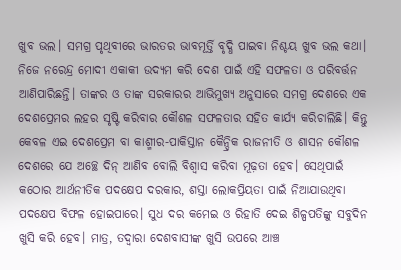ଖୁବ ଭଲ। ସମଗ୍ର ପୃଥିବୀରେ ଭାରତର ଭାବମୂର୍ତ୍ତି ବୃଦ୍ଧି ପାଇବା ନିଶ୍ଚୟ ଖୁବ ଭଲ କଥା। ନିଜେ ନରେନ୍ଦ୍ର ମୋଦୀ ଏକାକୀ ଉଦ୍ୟମ କରି ଦେଶ ପାଇଁ ଏହି ସଫଳତା ଓ ପରିବର୍ତ୍ତନ ଆଣିପାରିଛନ୍ତି। ତାଙ୍କର ଓ ତାଙ୍କ ସରକାରର ଆଭିମୁଖ୍ୟ ଅନୁସାରେ ସମଗ୍ର ଦେଶରେ ଏକ ଦେଶପ୍ରେମର ଲହର ସୃଷ୍ଟି କରିବାର କୌଶଳ ସଫଳତାର ସହିତ କାର୍ଯ୍ୟ କରିଚାଲିଛି। କିନ୍ତୁ କେବଳ ଏଇ ଦେଶପ୍ରେମ ବା କାଶ୍ମୀର-ପାକିସ୍ତାନ କୈନ୍ଦ୍ରିକ ରାଜନୀତି ଓ ଶାସନ କୌଶଳ ଦେଶରେ ଯେ ଅଚ୍ଛେ ଦିନ୍‌ ଆଣିବ ବୋଲି ବିଶ୍ୱାସ କରିବା ମୂଢ଼ତା ହେବ। ସେଥିପାଇଁ କଠୋର ଆର୍ଥନୀତିକ ପଦକ୍ଷେପ ଦରକାର, ଶସ୍ତା ଲୋକପ୍ରିୟତା ପାଇଁ ନିଆଯାଉଥିବା ପଦକ୍ଷେପ ବିଫଳ ହୋଇପାରେ। ସୁଧ ଦର କମେଇ ଓ ରିହାତି ଦେଇ ଶିଳ୍ପପତିଙ୍କୁ ସବୁଦିନ ଖୁସି କରି ହେବ। ମାତ୍ର, ତଦ୍ୱାରା ଦେଶବାସୀଙ୍କ ଖୁସି ଉପରେ ଆଞ୍ଚ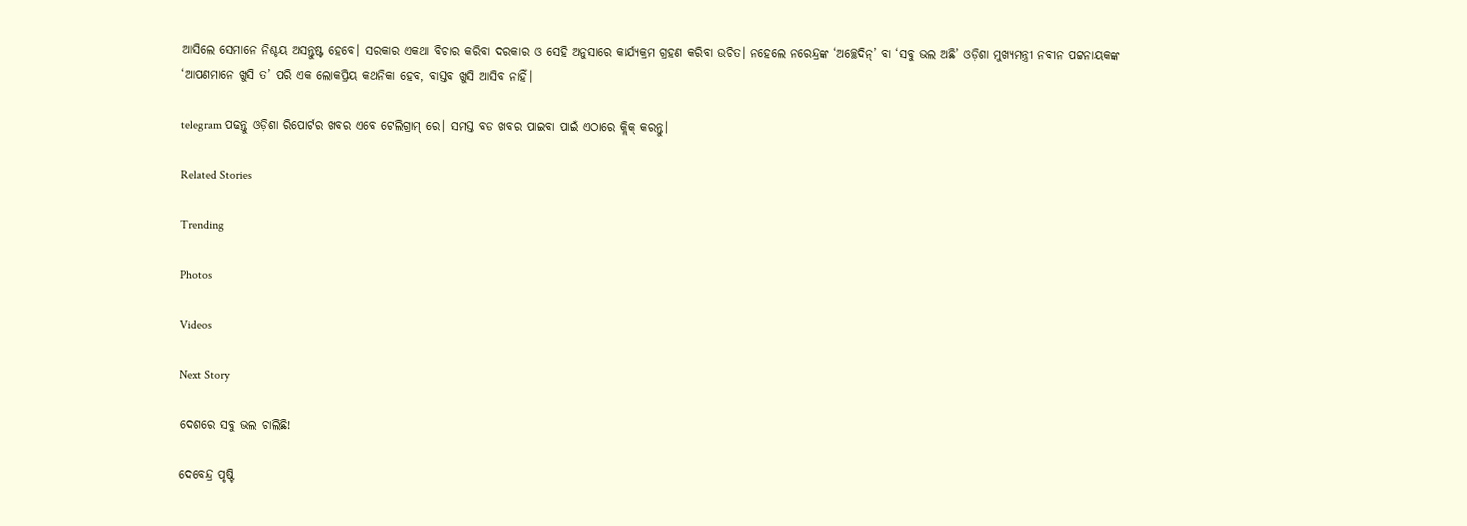ଆସିଲେ ସେମାନେ ନିଶ୍ଚୟ ଅସନ୍ତୁଷ୍ଟ ହେବେ। ସରକାର ଏକଥା ବିଚାର କରିବା ଦରକାର ଓ ସେହି ଅନୁସାରେ କାର୍ଯ୍ୟକ୍ରମ ଗ୍ରହଣ କରିବା ଉଚିତ। ନହେଲେ ନରେନ୍ଦ୍ରଙ୍କ ‘ଅଚ୍ଛେଦିନ୍‌’ ବା ‘ସବୁ ଭଲ ଅଛି’ ଓଡ଼ିଶା ମୁଖ୍ୟମନ୍ତ୍ରୀ ନବୀନ ପଟ୍ଟନାୟକଙ୍କ ‘ଆପଣମାନେ ଖୁସି ତ’ ପରି ଏକ ଲୋକପ୍ରିୟ କଥନିକା ହେବ, ବାସ୍ତବ ଖୁସି ଆସିବ ନାହିଁ।

telegram ପଢନ୍ତୁ ଓଡ଼ିଶା ରିପୋର୍ଟର ଖବର ଏବେ ଟେଲିଗ୍ରାମ୍ ରେ। ସମସ୍ତ ବଡ ଖବର ପାଇବା ପାଇଁ ଏଠାରେ କ୍ଲିକ୍ କରନ୍ତୁ।

Related Stories

Trending

Photos

Videos

Next Story

ଦେଶରେ ସବୁ ଭଲ ଚାଲିଛି!

ଦେବେନ୍ଦ୍ର ପୃଷ୍ଟି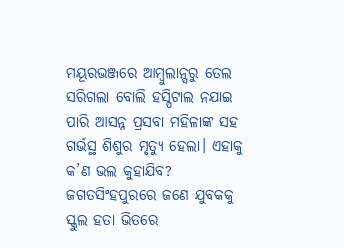ମୟୂରଭଞ୍ଜରେ ଆମ୍ବୁଲାନ୍ସରୁ ତେଲ ସରିଗଲା ବୋଲି ହସ୍ପିଟାଲ ନଯାଇ ପାରି ଆସନ୍ନ ପ୍ରସବା ମହିଳାଙ୍କ ସହ ଗର୍ଭସ୍ଥ ଶିଶୁର ମୃତ୍ୟୁ ହେଲା। ଏହାକୁ କ’ଣ ଭଲ କୁହାଯିବ? ଜଗତସିଂହପୁରରେ ଜଣେ ଯୁବକକୁ ସ୍କୁଲ ହତା ଭିତରେ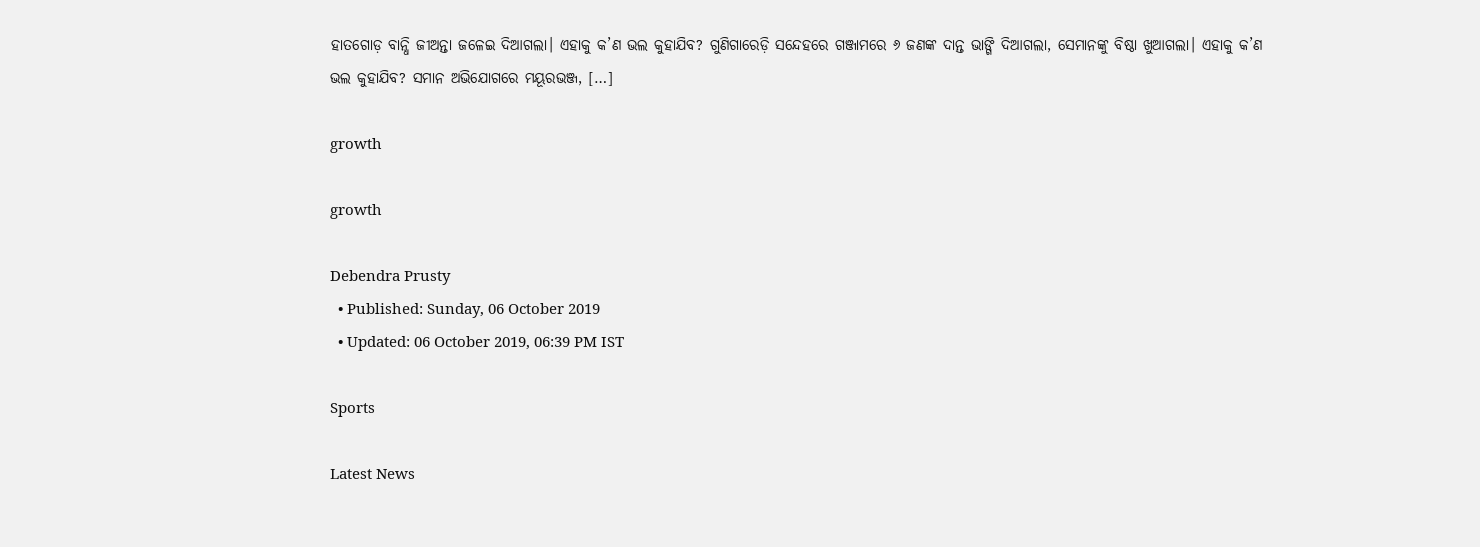ହାତଗୋଡ଼ ବାନ୍ଧି ଜୀଅନ୍ତା ଜଳେଇ ଦିଆଗଲା। ଏହାକୁ କ’ଣ ଭଲ କୁହାଯିବ? ଗୁଣିଗାରେଡ଼ି ସନ୍ଦେହରେ ଗଞ୍ଜାମରେ ୬ ଜଣଙ୍କ ଦାନ୍ତ ଭାଙ୍ଗି ଦିଆଗଲା, ସେମାନଙ୍କୁ ବିଷ୍ଠା ଖୁଆଗଲା। ଏହାକୁ କ’ଣ ଭଲ କୁହାଯିବ? ସମାନ ଅଭିଯୋଗରେ ମୟୂରଭଞ୍ଜ, […]

growth

growth

Debendra Prusty
  • Published: Sunday, 06 October 2019
  • Updated: 06 October 2019, 06:39 PM IST

Sports

Latest News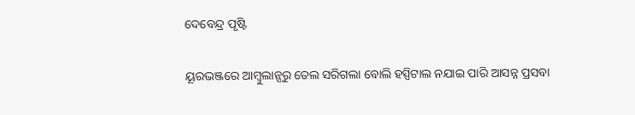ଦେବେନ୍ଦ୍ର ପୃଷ୍ଟି

ୟୂରଭଞ୍ଜରେ ଆମ୍ବୁଲାନ୍ସରୁ ତେଲ ସରିଗଲା ବୋଲି ହସ୍ପିଟାଲ ନଯାଇ ପାରି ଆସନ୍ନ ପ୍ରସବା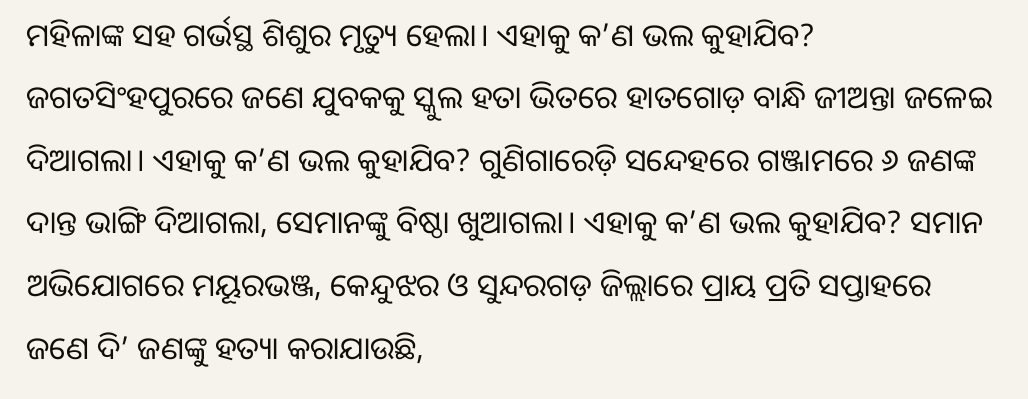ମହିଳାଙ୍କ ସହ ଗର୍ଭସ୍ଥ ଶିଶୁର ମୃତ୍ୟୁ ହେଲା। ଏହାକୁ କ’ଣ ଭଲ କୁହାଯିବ? ଜଗତସିଂହପୁରରେ ଜଣେ ଯୁବକକୁ ସ୍କୁଲ ହତା ଭିତରେ ହାତଗୋଡ଼ ବାନ୍ଧି ଜୀଅନ୍ତା ଜଳେଇ ଦିଆଗଲା। ଏହାକୁ କ’ଣ ଭଲ କୁହାଯିବ? ଗୁଣିଗାରେଡ଼ି ସନ୍ଦେହରେ ଗଞ୍ଜାମରେ ୬ ଜଣଙ୍କ ଦାନ୍ତ ଭାଙ୍ଗି ଦିଆଗଲା, ସେମାନଙ୍କୁ ବିଷ୍ଠା ଖୁଆଗଲା। ଏହାକୁ କ’ଣ ଭଲ କୁହାଯିବ? ସମାନ ଅଭିଯୋଗରେ ମୟୂରଭଞ୍ଜ, କେନ୍ଦୁଝର ଓ ସୁନ୍ଦରଗଡ଼ ଜିଲ୍ଲାରେ ପ୍ରାୟ ପ୍ରତି ସପ୍ତାହରେ ଜଣେ ଦି’ ଜଣଙ୍କୁ ହତ୍ୟା କରାଯାଉଛି,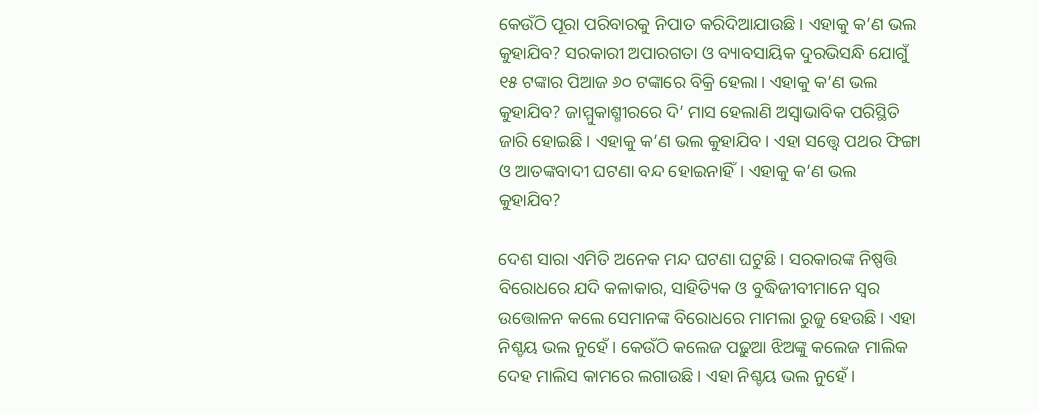କେଉଁଠି ପୂରା ପରିବାରକୁ ନିପାତ କରିଦିଆଯାଉଛି। ଏହାକୁ କ’ଣ ଭଲ କୁହାଯିବ? ସରକାରୀ ଅପାରଗତା ଓ ବ୍ୟାବସାୟିକ ଦୁରଭିସନ୍ଧି ଯୋଗୁଁ ୧୫ ଟଙ୍କାର ପିଆଜ ୬୦ ଟଙ୍କାରେ ବିକ୍ରି ହେଲା। ଏହାକୁ କ’ଣ ଭଲ କୁହାଯିବ? ଜାମ୍ମୁକାଶ୍ମୀରରେ ଦି’ ମାସ ହେଲାଣି ଅସ୍ୱାଭାବିକ ପରିସ୍ଥିତି ଜାରି ହୋଇଛି। ଏହାକୁ କ’ଣ ଭଲ କୁହାଯିବ। ଏହା ସତ୍ତ୍ୱେ ପଥର ଫିଙ୍ଗା ଓ ଆତଙ୍କବାଦୀ ଘଟଣା ବନ୍ଦ ହୋଇନାହିଁ। ଏହାକୁ କ’ଣ ଭଲ କୁହାଯିବ?

ଦେଶ ସାରା ଏମିତି ଅନେକ ମନ୍ଦ ଘଟଣା ଘଟୁଛି। ସରକାରଙ୍କ ନିଷ୍ପତ୍ତି ବିରୋଧରେ ଯଦି କଳାକାର, ସାହିତ୍ୟିକ ଓ ବୁଦ୍ଧିଜୀବୀମାନେ ସ୍ୱର ଉତ୍ତୋଳନ କଲେ ସେମାନଙ୍କ ବିରୋଧରେ ମାମଲା ରୁଜୁ ହେଉଛି। ଏହା ନିଶ୍ଚୟ ଭଲ ନୁହେଁ। କେଉଁଠି କଲେଜ ପଢ଼ୁଆ ଝିଅଙ୍କୁ କଲେଜ ମାଲିକ ଦେହ ମାଲିସ କାମରେ ଲଗାଉଛି। ଏହା ନିଶ୍ଚୟ ଭଲ ନୁହେଁ।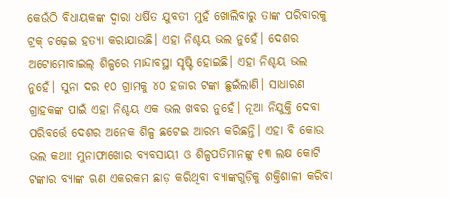କେଉଁଠି ବିଧାୟକଙ୍କ ଦ୍ୱାରା ଧର୍ଷିତ ଯୁବତୀ ମୁହଁ ଖୋଲିବାରୁ ତାଙ୍କ ପରିବାରକୁ ଟ୍ରକ୍‌ ଚଢ଼େଇ ହତ୍ୟା କରାଯାଉଛି। ଏହା ନିଶ୍ଚୟ ଭଲ ନୁହେଁ। ଦେଶର ଅଟୋମୋବାଇଲ୍‌ ଶିଳ୍ପରେ ମାନ୍ଦାବସ୍ଥା ସୃଷ୍ଟି ହୋଇଛି। ଏହା ନିଶ୍ଚୟ ଭଲ ନୁହେଁ। ସୁନା ଦର ୧୦ ଗ୍ରାମକୁ ୪୦ ହଜାର ଟଙ୍କା ଛୁଇଁଲାଣି। ସାଧାରଣ ଗ୍ରାହକଙ୍କ ପାଇଁ ଏହା ନିଶ୍ଚୟ ଏକ ଭଲ ଖବର ନୁହେଁ। ନୂଆ ନିଯୁକ୍ତି ଦେବା ପରିବର୍ତ୍ତେ ଦେଶର ଅନେକ ଶିଳ୍ପ ଛଟେଇ ଆରମ୍ଭ କରିଛନ୍ତି। ଏହା ବି କୋଉ ଭଲ କଥା! ମୁନାଫାଖୋର ବ୍ୟବସାୟୀ ଓ ଶିଳ୍ପପତିମାନଙ୍କୁ ୧୩ ଲକ୍ଷ କୋଟି ଟଙ୍କାର ବ୍ୟାଙ୍କ ଋଣ ଏକରକମ ଛାଡ଼ କରିଥିବା ବ୍ୟାଙ୍କଗୁଡ଼ିକୁ ଶକ୍ତିଶାଳୀ କରିବା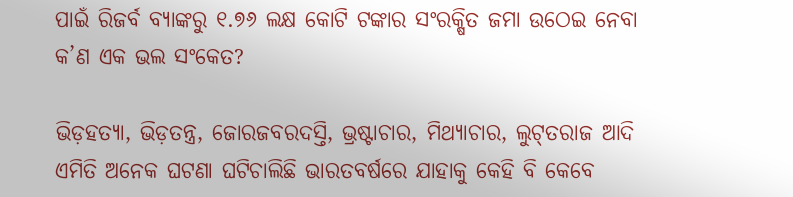ପାଇଁ ରିଜର୍ବ ବ୍ୟାଙ୍କରୁ ୧.୭୬ ଲକ୍ଷ କୋଟି ଟଙ୍କାର ସଂରକ୍ଷିତ ଜମା ଉଠେଇ ନେବା କ’ଣ ଏକ ଭଲ ସଂକେତ?

ଭିଡ଼ହତ୍ୟା, ଭିଡ଼ତନ୍ତ୍ର, ଜୋରଜବରଦସ୍ତି, ଭ୍ରଷ୍ଟାଚାର, ମିଥ୍ୟାଚାର, ଲୁଟ୍‌ତରାଜ ଆଦି ଏମିତି ଅନେକ ଘଟଣା ଘଟିଚାଲିଛି ଭାରତବର୍ଷରେ ଯାହାକୁ କେହି ବି କେବେ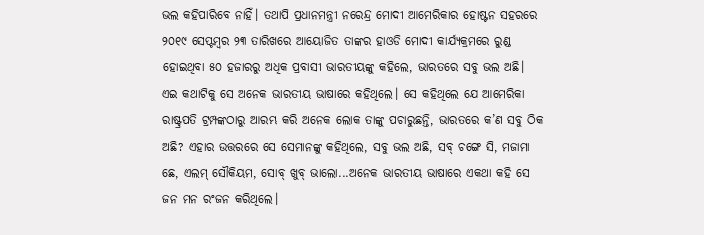ଭଲ କହିପାରିବେ ନାହିଁ। ତଥାପି ପ୍ରଧାନମନ୍ତ୍ରୀ ନରେନ୍ଦ୍ର ମୋଦୀ ଆମେରିକାର ହୋଷ୍ଟନ ସହରରେ ୨୦୧୯ ସେପ୍ଟମ୍ବର ୨୩ ତାରିଖରେ ଆୟୋଜିତ ତାଙ୍କର ହାଓଡି ମୋଦୀ କାର୍ଯ୍ୟକ୍ରମରେ ରୁଣ୍ଡ ହୋଇଥିବା ୫୦ ହଜାରରୁ ଅଧିକ ପ୍ରବାସୀ ଭାରତୀୟଙ୍କୁ କହିଲେ, ଭାରତରେ ସବୁ ଭଲ ଅଛି। ଏଇ କଥାଟିକୁ ସେ ଅନେକ ଭାରତୀୟ ଭାଷାରେ କହିଥିଲେ। ସେ କହିଥିଲେ ଯେ ଆମେରିକା ରାଷ୍ଟ୍ରପତି ଟ୍ରମ୍ପଙ୍କଠାରୁ ଆରମ୍ଭ କରି ଅନେକ ଲୋକ ତାଙ୍କୁ ପଚାରୁଛନ୍ତି, ଭାରତରେ କ’ଣ ସବୁ ଠିକ ଅଛି? ଏହାର ଉତ୍ତରରେ ସେ ସେମାନଙ୍କୁ କହିଥିଲେ, ସବୁ ଭଲ ଅଛି, ସବ୍‌ ଚଙ୍ଗେ ସି, ମଜାମା ଛେ, ଏଲମ୍‌ ସୌକିୟମ, ସୋବ୍‌ ଖୁବ୍‌ ଭାଲୋ...ଅନେକ ଭାରତୀୟ ଭାଷାରେ ଏକଥା କହି ସେ ଜନ ମନ ରଂଜନ କରିଥିଲେ।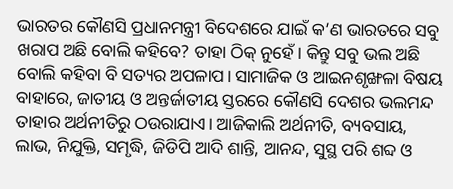ଭାରତର କୌଣସି ପ୍ରଧାନମନ୍ତ୍ରୀ ବିଦେଶରେ ଯାଇଁ କ’ଣ ଭାରତରେ ସବୁ ଖରାପ ଅଛି ବୋଲି କହିବେ? ତାହା ଠିକ୍‌ ନୁହେଁ। କିନ୍ତୁ ସବୁ ଭଲ ଅଛି ବୋଲି କହିବା ବି ସତ୍ୟର ଅପଳାପ। ସାମାଜିକ ଓ ଆଇନଶୃଙ୍ଖଳା ବିଷୟ ବାହାରେ, ଜାତୀୟ ଓ ଅନ୍ତର୍ଜାତୀୟ ସ୍ତରରେ କୌଣସି ଦେଶର ଭଲମନ୍ଦ ତାହାର ଅର୍ଥନୀତିରୁ ଠଉରାଯାଏ। ଆଜିକାଲି ଅର୍ଥନୀତି, ବ୍ୟବସାୟ, ଲାଭ, ନିଯୁକ୍ତି, ସମୃଦ୍ଧି, ଜିଡିପି ଆଦି ଶାନ୍ତି, ଆନନ୍ଦ, ସୁସ୍ଥ ପରି ଶବ୍ଦ ଓ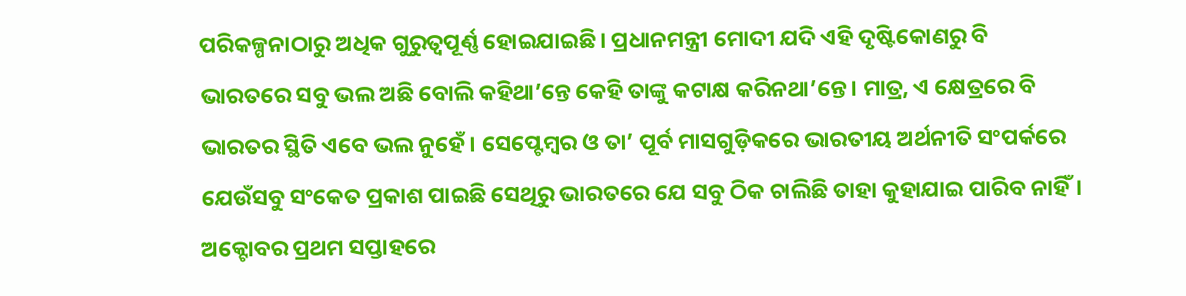ପରିକଳ୍ପନାଠାରୁ ଅଧିକ ଗୁରୁତ୍ୱପୂର୍ଣ୍ଣ ହୋଇଯାଇଛି। ପ୍ରଧାନମନ୍ତ୍ରୀ ମୋଦୀ ଯଦି ଏହି ଦୃଷ୍ଟିକୋଣରୁ ବି ଭାରତରେ ସବୁ ଭଲ ଅଛି ବୋଲି କହିଥା’ନ୍ତେ କେହି ତାଙ୍କୁ କଟାକ୍ଷ କରିନଥା’ନ୍ତେ। ମାତ୍ର, ଏ କ୍ଷେତ୍ରରେ ବି ଭାରତର ସ୍ଥିତି ଏବେ ଭଲ ନୁହେଁ। ସେପ୍ଟେମ୍ବର ଓ ତା’ ପୂର୍ବ ମାସଗୁଡ଼ିକରେ ଭାରତୀୟ ଅର୍ଥନୀତି ସଂପର୍କରେ ଯେଉଁସବୁ ସଂକେତ ପ୍ରକାଶ ପାଇଛି ସେଥିରୁ ଭାରତରେ ଯେ ସବୁ ଠିକ ଚାଲିଛି ତାହା କୁହାଯାଇ ପାରିବ ନାହିଁ। ଅକ୍ଟୋବର ପ୍ରଥମ ସପ୍ତାହରେ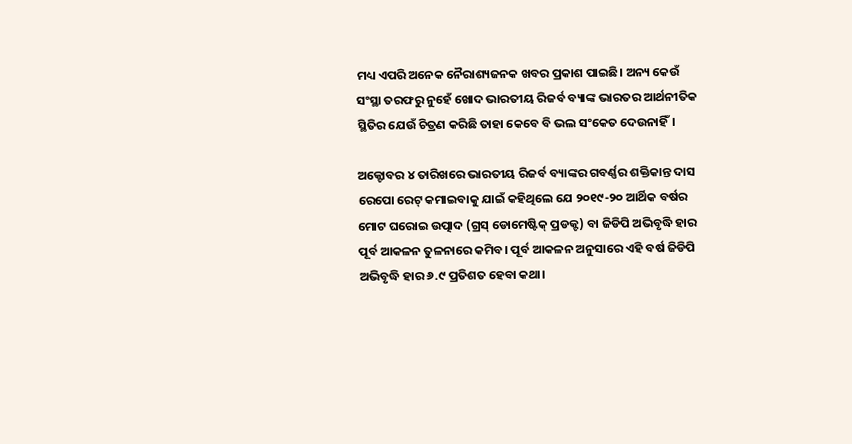ମଧ୍ୟ ଏପରି ଅନେକ ନୈରାଶ୍ୟଜନକ ଖବର ପ୍ରକାଶ ପାଇଛି। ଅନ୍ୟ କେଉଁ ସଂସ୍ଥା ତରଫରୁ ନୁହେଁ ଖୋଦ ଭାରତୀୟ ରିଜର୍ବ ବ୍ୟାଙ୍କ ଭାରତର ଆର୍ଥନୀତିକ ସ୍ଥିତିର ଯେଉଁ ଚିତ୍ରଣ କରିଛି ତାହା କେବେ ବି ଭଲ ସଂକେତ ଦେଉନାହିଁ।

ଅକ୍ଟୋବର ୪ ତାରିଖରେ ଭାରତୀୟ ରିଜର୍ବ ବ୍ୟାଙ୍କର ଗବର୍ଣ୍ଣର ଶକ୍ତିକାନ୍ତ ଦାସ ରେପୋ ରେଟ୍‌ କମାଇବାକୁ ଯାଇଁ କହିଥିଲେ ଯେ ୨୦୧୯-୨୦ ଆର୍ଥିକ ବର୍ଷର ମୋଟ ଘରୋଇ ଉତ୍ପାଦ (ଗ୍ରସ୍‌ ଡୋମେଷ୍ଟିକ୍‌ ପ୍ରଡକ୍ଟ) ବା ଜିଡିପି ଅଭିବୃଦ୍ଧି ହାର ପୂର୍ବ ଆକଳନ ତୁଳନାରେ କମିବ। ପୂର୍ବ ଆକଳନ ଅନୁସାରେ ଏହି ବର୍ଷ ଜିଡିପି ଅଭିବୃଦ୍ଧି ହାର ୬.୯ ପ୍ରତିଶତ ହେବା କଥା।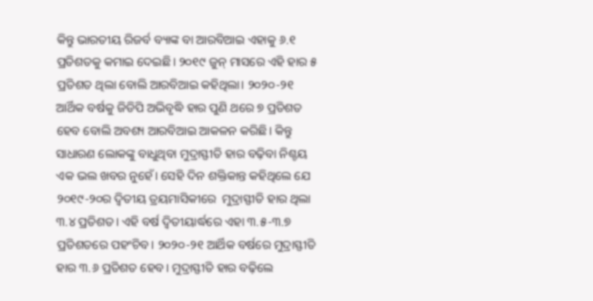କିନ୍ତୁ ଭାରତୀୟ ରିଜର୍ବ ବ୍ୟାଙ୍କ ବା ଆରବିଆଇ ଏହାକୁ ୬.୧ ପ୍ରତିଶତକୁ କମାଇ ଦେଇଛି। ୨୦୧୯ ଜୁନ୍‌ ମାସରେ ଏହି ହାର ୫ ପ୍ରତିଶତ ଥିଲା ବୋଲି ଆରବିଆଇ କହିଥିଲା। ୨୦୨୦-୨୧ ଆର୍ଥିକ ବର୍ଷକୁ ଜିଡିପି ଅଭିବୃଦ୍ଧି ହାର ପୁଣି ଥରେ ୭ ପ୍ରତିଶତ ହେବ ବୋଲି ଅବଶ୍ୟ ଆରବିଆଇ ଆକଳନ କରିଛି। କିନ୍ତୁ ସାଧାରଣ ଲୋକଙ୍କୁ ବାଧୁଥିବା ମୁଦ୍ରାସ୍ଫୀତି ହାର ବଢ଼ିବା ନିଶ୍ଚୟ ଏକ ଭଲ ଖବର ନୁହେଁ। ସେହି ଦିନ ଶକ୍ତିକାନ୍ତ କହିଥିଲେ ଯେ ୨୦୧୯-୨୦ର ଦ୍ୱିତୀୟ ତ୍ରୟମାସିକୀରେ  ମୁଦ୍ରାସ୍ଫୀତି ହାର ଥିଲା ୩.୪ ପ୍ରତିଶତ। ଏହି ବର୍ଷ ଦ୍ୱିତୀୟାର୍ଦ୍ଧରେ ଏହା ୩.୫-୩.୭ ପ୍ରତିଶତରେ ପହଂଚିବ। ୨୦୨୦-୨୧ ଆର୍ଥିକ ବର୍ଷରେ ମୁଦ୍ରାସ୍ଫୀତି ହାର ୩.୬ ପ୍ରତିଶତ ହେବ। ମୁଦ୍ରାସ୍ଫୀତି ହାର ବଢ଼ିଲେ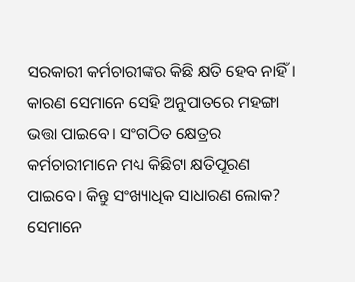ସରକାରୀ କର୍ମଚାରୀଙ୍କର କିଛି କ୍ଷତି ହେବ ନାହିଁ। କାରଣ ସେମାନେ ସେହି ଅନୁପାତରେ ମହଙ୍ଗା ଭତ୍ତା ପାଇବେ। ସଂଗଠିତ କ୍ଷେତ୍ରର କର୍ମଚାରୀମାନେ ମଧ୍ୟ କିଛିଟା କ୍ଷତିପୂରଣ ପାଇବେ। କିନ୍ତୁ ସଂଖ୍ୟାଧିକ ସାଧାରଣ ଲୋକ? ସେମାନେ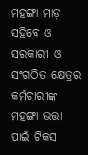ମହଙ୍ଗା ମାଡ଼ ସହିବେ ଓ ସରକାରୀ ଓ ସଂଗଠିତ କ୍ଷେତ୍ରର କର୍ମଚାରୀଙ୍କ ମହଙ୍ଗା ଭତ୍ତା ପାଇଁ ଟିକସ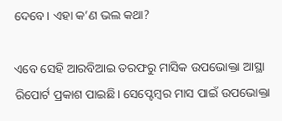ଦେବେ। ଏହା କ’ଣ ଭଲ କଥା?

ଏବେ ସେହି ଆରବିଆଇ ତରଫରୁ ମାସିକ ଉପଭୋକ୍ତା ଆସ୍ଥା ରିପୋର୍ଟ ପ୍ରକାଶ ପାଇଛି। ସେପ୍ଟେମ୍ବର ମାସ ପାଇଁ ଉପଭୋକ୍ତା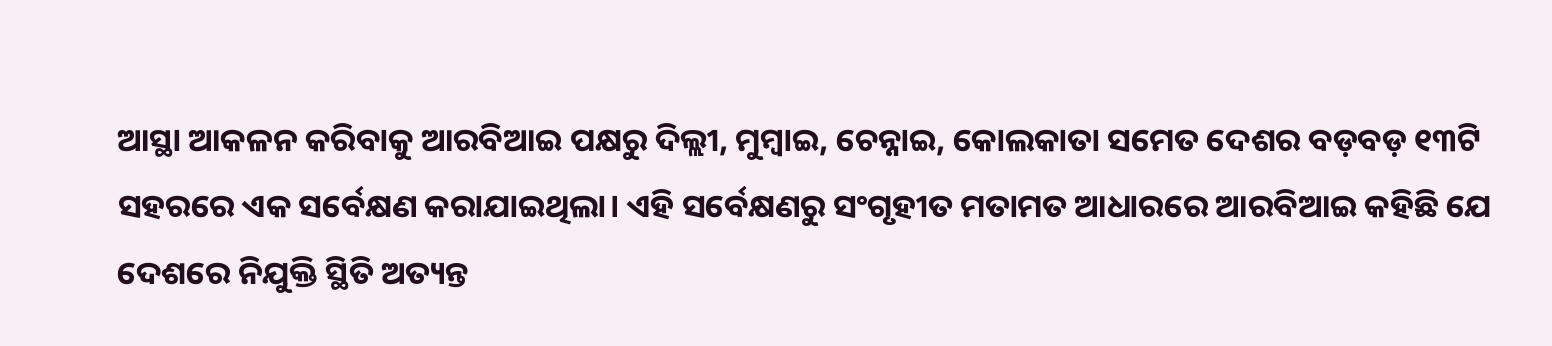ଆସ୍ଥା ଆକଳନ କରିବାକୁ ଆରବିଆଇ ପକ୍ଷରୁ ଦିଲ୍ଲୀ, ମୁମ୍ବାଇ, ଚେନ୍ନାଇ, କୋଲକାତା ସମେତ ଦେଶର ବଡ଼ବଡ଼ ୧୩ଟି ସହରରେ ଏକ ସର୍ବେକ୍ଷଣ କରାଯାଇଥିଲା। ଏହି ସର୍ବେକ୍ଷଣରୁ ସଂଗୃହୀତ ମତାମତ ଆଧାରରେ ଆରବିଆଇ କହିଛି ଯେ ଦେଶରେ ନିଯୁକ୍ତି ସ୍ଥିତି ଅତ୍ୟନ୍ତ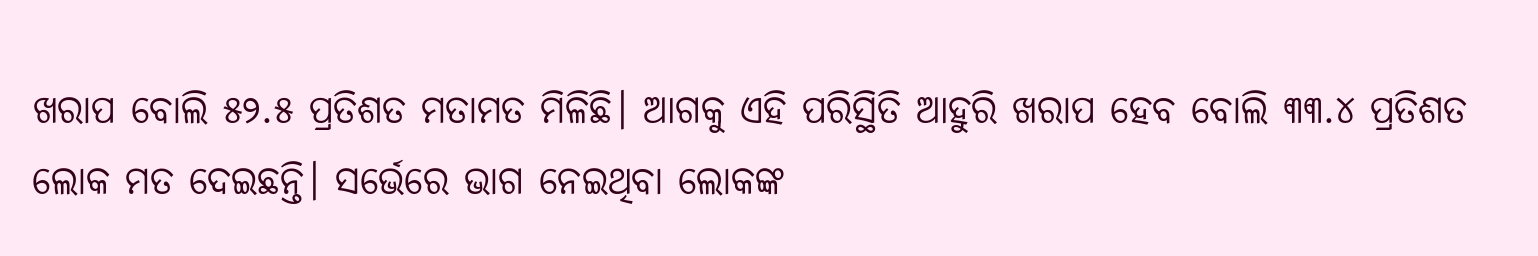ଖରାପ ବୋଲି ୫୨.୫ ପ୍ରତିଶତ ମତାମତ ମିଳିଛି। ଆଗକୁ ଏହି ପରିସ୍ଥିତି ଆହୁରି ଖରାପ ହେବ ବୋଲି ୩୩.୪ ପ୍ରତିଶତ ଲୋକ ମତ ଦେଇଛନ୍ତି। ସର୍ଭେରେ ଭାଗ ନେଇଥିବା ଲୋକଙ୍କ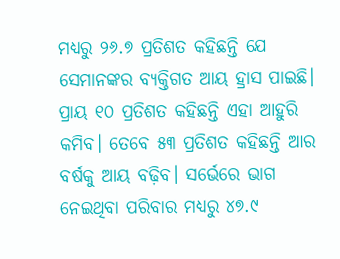ମଧ୍ୟରୁ ୨୬.୭ ପ୍ରତିଶତ କହିଛନ୍ତି ଯେ ସେମାନଙ୍କର ବ୍ୟକ୍ତିଗତ ଆୟ ହ୍ରାସ ପାଇଛି। ପ୍ରାୟ ୧୦ ପ୍ରତିଶତ କହିଛନ୍ତି ଏହା ଆହୁରି କମିବ। ତେବେ ୫୩ ପ୍ରତିଶତ କହିଛନ୍ତି ଆର ବର୍ଷକୁ ଆୟ ବଢ଼ିବ। ସର୍ଭେରେ ଭାଗ ନେଇଥିବା ପରିବାର ମଧ୍ୟରୁ ୪୭.୯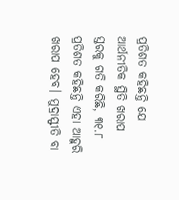ପ୍ରତିଶତ କହିଛନ୍ତି ଯେ ଆର୍ଥନୀତିକ ସ୍ଥିତି ଖରାପ ସ୍ତରକୁ ଗତି କରିଛି, ୩୧.୮ ପ୍ରତିଶତ କହିଛନ୍ତି ଏହା ଆହୁରି ଖରାପ ହେବ। ମୁଦ୍ରାସ୍ଫୀତି ବା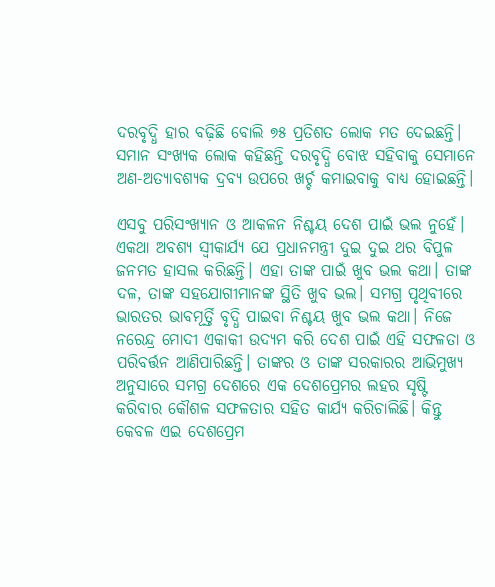ଦରବୃଦ୍ଧି ହାର ବଢ଼ିଛି ବୋଲି ୭୫ ପ୍ରତିଶତ ଲୋକ ମତ ଦେଇଛନ୍ତି। ସମାନ ସଂଖ୍ୟକ ଲୋକ କହିଛନ୍ତି ଦରବୃଦ୍ଧି ବୋଝ ସହିବାକୁ ସେମାନେ ଅଣ-ଅତ୍ୟାବଶ୍ୟକ ଦ୍ରବ୍ୟ ଉପରେ ଖର୍ଚ୍ଚ କମାଇବାକୁ ବାଧ୍ୟ ହୋଇଛନ୍ତି।

ଏସବୁ ପରିସଂଖ୍ୟାନ ଓ ଆକଳନ ନିଶ୍ଚୟ ଦେଶ ପାଇଁ ଭଲ ନୁହେଁ। ଏକଥା ଅବଶ୍ୟ ସ୍ୱୀକାର୍ଯ୍ୟ ଯେ ପ୍ରଧାନମନ୍ତ୍ରୀ ଦୁଇ ଦୁଇ ଥର ବିପୁଳ ଜନମତ ହାସଲ କରିଛନ୍ତି। ଏହା ତାଙ୍କ ପାଇଁ ଖୁବ ଭଲ କଥା। ତାଙ୍କ ଦଳ, ତାଙ୍କ ସହଯୋଗୀମାନଙ୍କ ସ୍ଥିତି ଖୁବ ଭଲ। ସମଗ୍ର ପୃଥିବୀରେ ଭାରତର ଭାବମୂର୍ତ୍ତି ବୃଦ୍ଧି ପାଇବା ନିଶ୍ଚୟ ଖୁବ ଭଲ କଥା। ନିଜେ ନରେନ୍ଦ୍ର ମୋଦୀ ଏକାକୀ ଉଦ୍ୟମ କରି ଦେଶ ପାଇଁ ଏହି ସଫଳତା ଓ ପରିବର୍ତ୍ତନ ଆଣିପାରିଛନ୍ତି। ତାଙ୍କର ଓ ତାଙ୍କ ସରକାରର ଆଭିମୁଖ୍ୟ ଅନୁସାରେ ସମଗ୍ର ଦେଶରେ ଏକ ଦେଶପ୍ରେମର ଲହର ସୃଷ୍ଟି କରିବାର କୌଶଳ ସଫଳତାର ସହିତ କାର୍ଯ୍ୟ କରିଚାଲିଛି। କିନ୍ତୁ କେବଳ ଏଇ ଦେଶପ୍ରେମ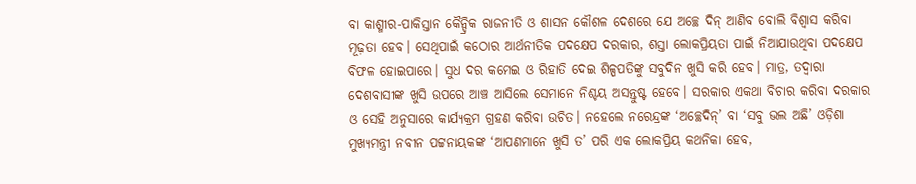ବା କାଶ୍ମୀର-ପାକିସ୍ତାନ କୈନ୍ଦ୍ରିକ ରାଜନୀତି ଓ ଶାସନ କୌଶଳ ଦେଶରେ ଯେ ଅଚ୍ଛେ ଦିନ୍‌ ଆଣିବ ବୋଲି ବିଶ୍ୱାସ କରିବା ମୂଢ଼ତା ହେବ। ସେଥିପାଇଁ କଠୋର ଆର୍ଥନୀତିକ ପଦକ୍ଷେପ ଦରକାର, ଶସ୍ତା ଲୋକପ୍ରିୟତା ପାଇଁ ନିଆଯାଉଥିବା ପଦକ୍ଷେପ ବିଫଳ ହୋଇପାରେ। ସୁଧ ଦର କମେଇ ଓ ରିହାତି ଦେଇ ଶିଳ୍ପପତିଙ୍କୁ ସବୁଦିନ ଖୁସି କରି ହେବ। ମାତ୍ର, ତଦ୍ୱାରା ଦେଶବାସୀଙ୍କ ଖୁସି ଉପରେ ଆଞ୍ଚ ଆସିଲେ ସେମାନେ ନିଶ୍ଚୟ ଅସନ୍ତୁଷ୍ଟ ହେବେ। ସରକାର ଏକଥା ବିଚାର କରିବା ଦରକାର ଓ ସେହି ଅନୁସାରେ କାର୍ଯ୍ୟକ୍ରମ ଗ୍ରହଣ କରିବା ଉଚିତ। ନହେଲେ ନରେନ୍ଦ୍ରଙ୍କ ‘ଅଚ୍ଛେଦିନ୍‌’ ବା ‘ସବୁ ଭଲ ଅଛି’ ଓଡ଼ିଶା ମୁଖ୍ୟମନ୍ତ୍ରୀ ନବୀନ ପଟ୍ଟନାୟକଙ୍କ ‘ଆପଣମାନେ ଖୁସି ତ’ ପରି ଏକ ଲୋକପ୍ରିୟ କଥନିକା ହେବ,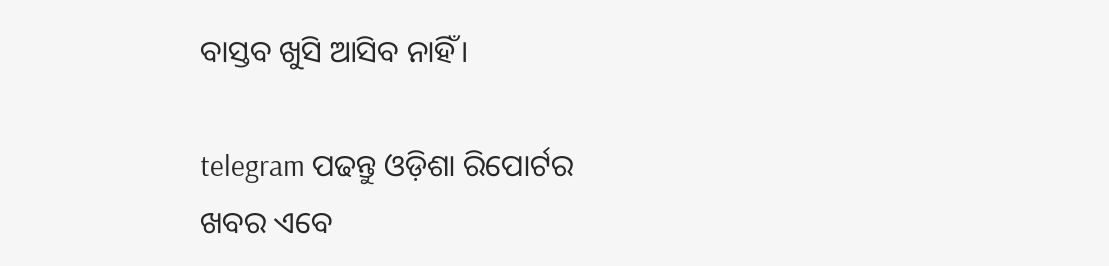ବାସ୍ତବ ଖୁସି ଆସିବ ନାହିଁ।

telegram ପଢନ୍ତୁ ଓଡ଼ିଶା ରିପୋର୍ଟର ଖବର ଏବେ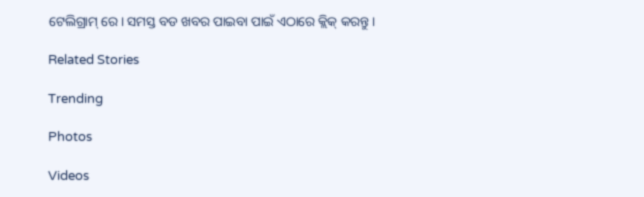ଟେଲିଗ୍ରାମ୍ ରେ। ସମସ୍ତ ବଡ ଖବର ପାଇବା ପାଇଁ ଏଠାରେ କ୍ଲିକ୍ କରନ୍ତୁ।

Related Stories

Trending

Photos

Videos